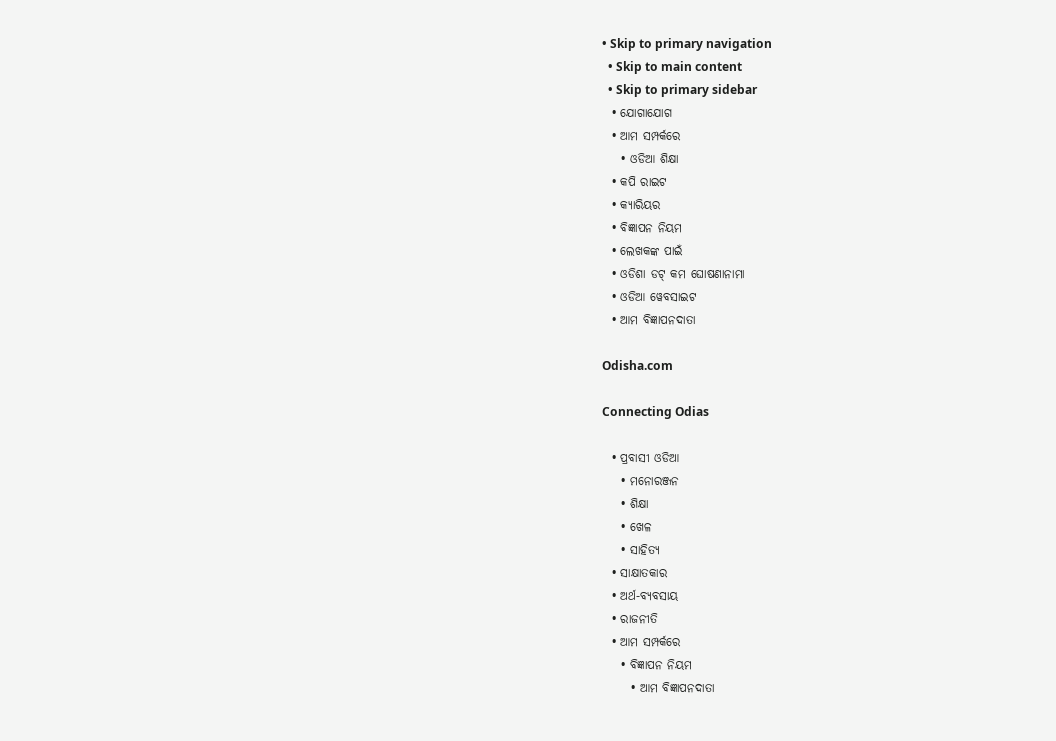• Skip to primary navigation
  • Skip to main content
  • Skip to primary sidebar
  • ଯୋଗାଯୋଗ
  • ଆମ ସମ୍ପର୍କରେ
    • ଓଡିଆ ଶିକ୍ଷା
  • କପି ରାଇଟ
  • କ୍ୟାରିୟର
  • ବିଜ୍ଞାପନ ନିୟମ
  • ଲେଖକଙ୍କ ପାଇଁ
  • ଓଡିଶା ଡଟ୍ କମ ଘୋଷଣାନାମା
  • ଓଡିଆ ୱେବସାଇଟ
  • ଆମ ବିଜ୍ଞାପନଦାତା

Odisha.com

Connecting Odias

  • ପ୍ରବାସୀ ଓଡିଆ
    • ମନୋରଞ୍ଜନ
    • ଶିକ୍ଷା
    • ଖେଳ
    • ସାହିତ୍ୟ
  • ସାକ୍ଷାତକାର
  • ଅର୍ଥ-ବ୍ୟବସାୟ
  • ରାଜନୀତି
  • ଆମ ସମ୍ପର୍କରେ
    • ବିଜ୍ଞାପନ ନିୟମ
      • ଆମ ବିଜ୍ଞାପନଦାତା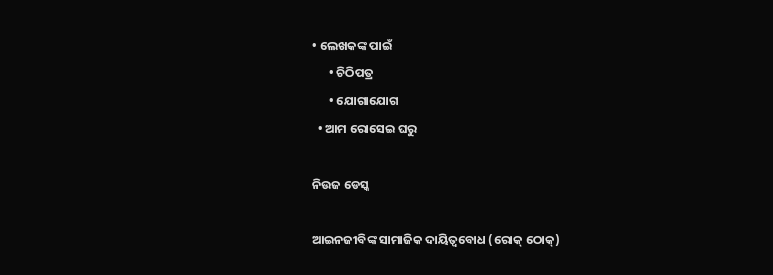• ଲେଖକଙ୍କ ପାଇଁ
      • ଚିଠିପତ୍ର
      • ଯୋଗାଯୋଗ
  • ଆମ ରୋସେଇ ଘରୁ

ନିଉଜ ଡେସ୍କ

ଆଇନଜୀବିଙ୍କ ସାମାଜିକ ଦାୟିତ୍ୱବୋଧ (ରୋକ୍ ଠୋକ୍)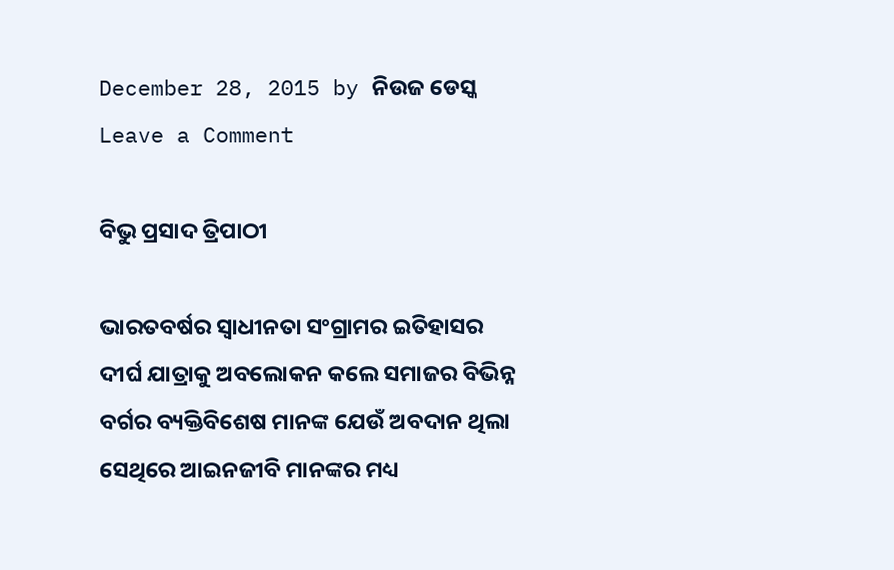December 28, 2015 by ନିଉଜ ଡେସ୍କ Leave a Comment

ବିଭୁ ପ୍ରସାଦ ତ୍ରିପାଠୀ

ଭାରତବର୍ଷର ସ୍ୱାଧୀନତା ସଂଗ୍ରାମର ଇତିହାସର ଦୀର୍ଘ ଯାତ୍ରାକୁ ଅବଲୋକନ କଲେ ସମାଜର ବିଭିନ୍ନ ବର୍ଗର ବ୍ୟକ୍ତିବିଶେଷ ମାନଙ୍କ ଯେଉଁ ଅବଦାନ ଥିଲା ସେଥିରେ ଆଇନଜୀବି ମାନଙ୍କର ମଧ୍ୟ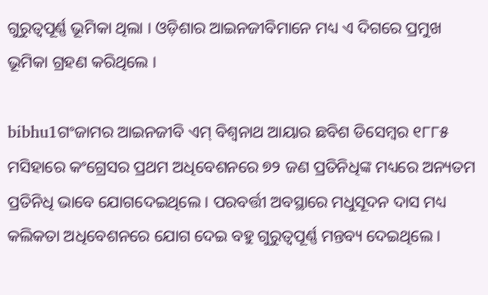ଗୁରୁତ୍ୱପୂର୍ଣ୍ଣ ଭୂମିକା ଥିଲା । ଓଡ଼ିଶାର ଆଇନଜୀବିମାନେ ମଧ୍ୟ ଏ ଦିଗରେ ପ୍ରମୁଖ ଭୂମିକା ଗ୍ରହଣ କରିଥିଲେ ।

bibhu1ଗଂଜାମର ଆଇନଜୀବି ଏମ୍ ବିଶ୍ୱନାଥ ଆୟାର ଛବିଶ ଡିସେମ୍ବର ୧୮୮୫ ମସିହାରେ କଂଗ୍ରେସର ପ୍ରଥମ ଅଧିବେଶନରେ ୭୨ ଜଣ ପ୍ରତିନିଧିଙ୍କ ମଧ୍ୟରେ ଅନ୍ୟତମ ପ୍ରତିନିଧି ଭାବେ ଯୋଗଦେଇଥିଲେ । ପରବର୍ତ୍ତୀ ଅବସ୍ଥାରେ ମଧୁସୂଦନ ଦାସ ମଧ୍ୟ କଲିକତା ଅଧିବେଶନରେ ଯୋଗ ଦେଇ ବହୁ ଗୁରୁତ୍ୱପୂର୍ଣ୍ଣ ମନ୍ତବ୍ୟ ଦେଇଥିଲେ ।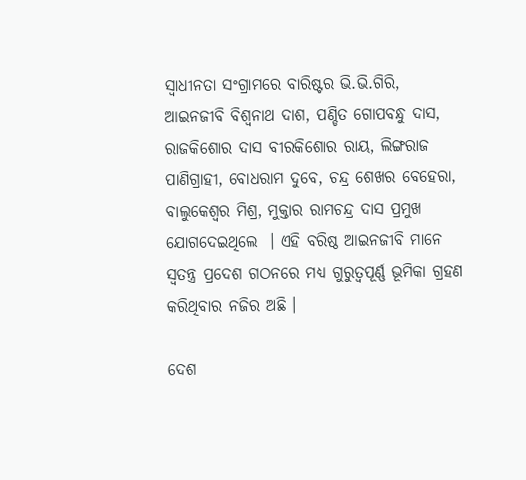ସ୍ୱାଧୀନତା ସଂଗ୍ରାମରେ ବାରିଷ୍ଟର ଭି.ଭି.ଗିରି, ଆଇନଜୀବି ବିଶ୍ୱନାଥ ଦାଶ, ପଣ୍ଡିତ ଗୋପବନ୍ଧୁ ଦାସ, ରାଜକିଶୋର ଦାସ ବୀରକିଶୋର ରାୟ, ଲିଙ୍ଗରାଜ ପାଣିଗ୍ରାହୀ, ବୋଧରାମ ଦୁବେ, ଚନ୍ଦ୍ର ଶେଖର ବେହେରା, ବାଲୁକେଶ୍ୱର ମିଶ୍ର, ମୁକ୍ତାର ରାମଚନ୍ଦ୍ର ଦାସ ପ୍ରମୁଖ ଯୋଗଦେଇଥିଲେ  । ଏହି ବରିଷ୍ଠ ଆଇନଜୀବି ମାନେ ସ୍ୱତନ୍ତ୍ର ପ୍ରଦେଶ ଗଠନରେ ମଧ୍ୟ ଗୁରୁତ୍ୱପୂର୍ଣ୍ଣ ଭୂମିକା ଗ୍ରହଣ କରିଥିବାର ନଜିର ଅଛି ।

ଦେଶ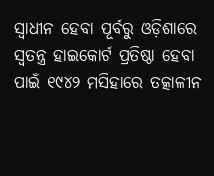ସ୍ୱାଧୀନ ହେବା ପୂର୍ବରୁ ଓଡ଼ିଶାରେ ସ୍ୱତନ୍ତ୍ର ହାଇକୋର୍ଟ ପ୍ରତିଷ୍ଠା ହେବା ପାଇଁ ୧୯୪୨ ମସିହାରେ ତତ୍କାଳୀନ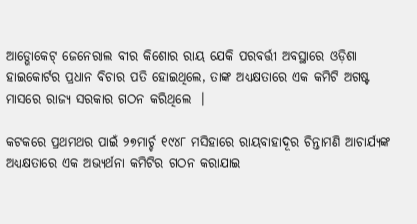ଆଡ୍ଭୋକେଟ୍ ଜେନେରାଲ ବୀର କିଶୋର ରାୟ ଯେକି ପରବର୍ତ୍ତୀ ଅବସ୍ଥାରେ ଓଡ଼ିଶା ହାଇକୋର୍ଟର ପ୍ରଧାନ ବିଚାର ପତି ହୋଇଥିଲେ, ତାଙ୍କ ଅଧ୍ୟକ୍ଷତାରେ ଏକ କମିଟି ଅଗଷ୍ଟ ମାସରେ ରାଜ୍ୟ ସରକାର ଗଠନ କରିଥିଲେ  ।

କଟକରେ ପ୍ରଥମଥର ପାଇଁ ୨୭ମାର୍ଚ୍ଚ ୧୯୪୮ ମସିହାରେ ରାୟବାହାଦୂର ଚିନ୍ତାମଣି ଆଚାର୍ଯ୍ୟଙ୍କ ଅଧ୍ୟକ୍ଷତାରେ ଏକ ଅଭ୍ୟର୍ଥନା କମିଟିର ଗଠନ କରାଯାଇ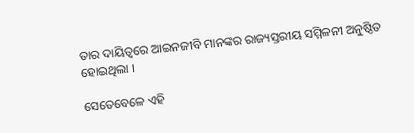ତାର ଦାୟିତ୍ୱରେ ଆଇନଜୀବି ମାନଙ୍କର ରାଜ୍ୟସ୍ତରୀୟ ସମ୍ମିଳନୀ ଅନୁଷ୍ଠିତ ହୋଇଥିଲା ।

ସେତେବେଳେ ଏହି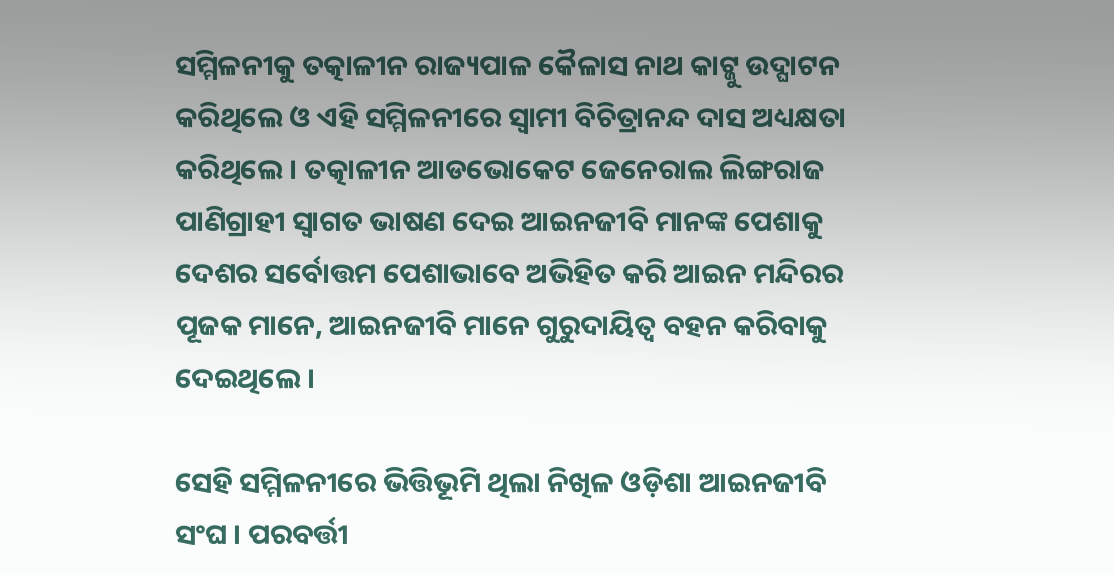ସମ୍ମିଳନୀକୁ ତତ୍କାଳୀନ ରାଜ୍ୟପାଳ କୈଳାସ ନାଥ କାଟ୍ଜୁ ଉଦ୍ଘାଟନ କରିଥିଲେ ଓ ଏହି ସମ୍ମିଳନୀରେ ସ୍ୱାମୀ ବିଚିତ୍ରାନନ୍ଦ ଦାସ ଅଧ୍ୟକ୍ଷତା କରିଥିଲେ । ତତ୍କାଳୀନ ଆଡଭୋକେଟ ଜେନେରାଲ ଲିଙ୍ଗରାଜ ପାଣିଗ୍ରାହୀ ସ୍ୱାଗତ ଭାଷଣ ଦେଇ ଆଇନଜୀବି ମାନଙ୍କ ପେଶାକୁ ଦେଶର ସର୍ବୋତ୍ତମ ପେଶାଭାବେ ଅଭିହିତ କରି ଆଇନ ମନ୍ଦିରର ପୂଜକ ମାନେ, ଆଇନଜୀବି ମାନେ ଗୁରୁଦାୟିତ୍ୱ ବହନ କରିବାକୁ ଦେଇଥିଲେ ।

ସେହି ସମ୍ମିଳନୀରେ ଭିତ୍ତିଭୂମି ଥିଲା ନିଖିଳ ଓଡ଼ିଶା ଆଇନଜୀବି ସଂଘ । ପରବର୍ତ୍ତୀ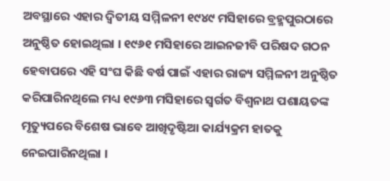ଅବସ୍ଥାରେ ଏହାର ଦ୍ୱିତୀୟ ସମ୍ମିଳନୀ ୧୯୪୯ ମସିହାରେ ବ୍ରହ୍ମପୁରଠାରେ ଅନୁଷ୍ଠିତ ହୋଇଥିଲା । ୧୯୬୧ ମସିହାରେ ଆଇନଜୀବି ପରିଷଦ ଗଠନ ହେବାପରେ ଏହି ସଂଘ କିଛି ବର୍ଷ ପାଇଁ ଏହାର ରାଜ୍ୟ ସମ୍ମିଳନୀ ଅନୁଷ୍ଠିତ କରିପାରିନଥିଲେ ମଧ୍ୟ ୧୯୬୩ ମସିହାରେ ସ୍ୱର୍ଗତ ବିଶ୍ୱନାଥ ପଶାୟତଙ୍କ ମୃତ୍ୟୁପରେ ବିଶେଷ ଭାବେ ଆଖିଦୃଷ୍ଟିଆ କାର୍ଯ୍ୟକ୍ରମ ହାତକୁ ନେଇପାରିନଥିଲା ।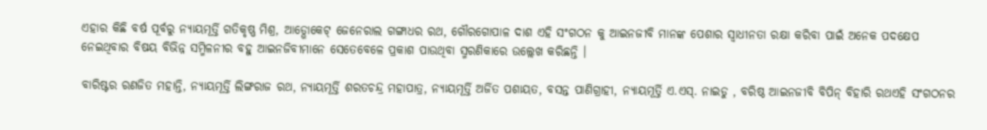ଏହାର କିଛି ବର୍ଷ ପୂର୍ବରୁ ନ୍ୟାୟମୂର୍ତ୍ତି ଗତିକୃଷ୍ଣ ମିଶ୍ର, ଆଡ୍ଭୋକେଟ୍ ଜେନେରାଲ ଗଙ୍ଗାଧର ରଥ, ଗୌରଗୋପାଳ ଦାଶ ଏହି ସଂଗଠନ କୁ ଆଇନଜୀବି ମାନଙ୍କ ପେଶାର ସ୍ୱାଧୀନତା ରକ୍ଷା କରିବା ପାଇଁ ଅନେକ ପଦକ୍ଷେପ ନେଇଥିବାର ବିଷୟ ବିଭିନ୍ନ ସମ୍ମିଳନୀର ବହୁ ଆଇନଜିବୀମାନେ ସେତେବେଳେ ପ୍ରକାଶ ପାଉଥିବା ସ୍ମରଣିକାରେ ଉଲ୍ଲେଖ କରିଛନ୍ତି ।

ବାରିଷ୍ଟର ରଣଜିତ ମହାନ୍ତି, ନ୍ୟାୟମୂର୍ତ୍ତି ଲିଙ୍ଗରାଜ ରଥ, ନ୍ୟାୟମୂର୍ତ୍ତି ଶରତଚନ୍ଦ୍ର ମହାପାତ୍ର, ନ୍ୟାୟମୂର୍ତ୍ତି ଅର୍ଜିତ ପଶାୟତ, ବସନ୍ତ ପାଣିଗ୍ରାହୀ, ନ୍ୟାୟମୂର୍ତ୍ତି ଏ.ଏସ୍. ନାଇଡୁ , ବରିଷ୍ଠ ଆଇନଜୀବି ବିପିନ୍ ବିହାରି ରଥଏହି ସଂଗଠନର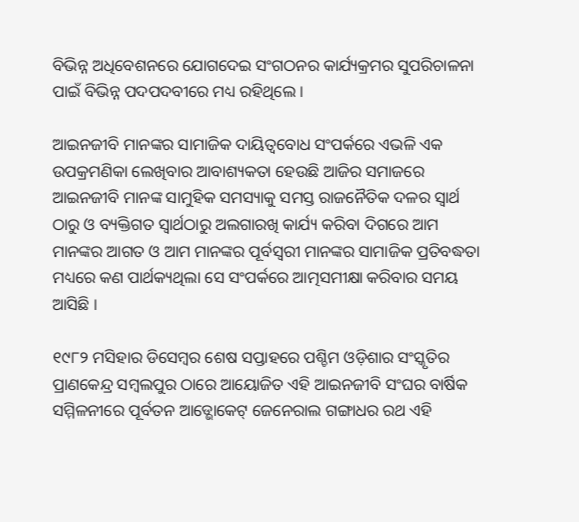ବିଭିନ୍ନ ଅଧିବେଶନରେ ଯୋଗଦେଇ ସଂଗଠନର କାର୍ଯ୍ୟକ୍ରମର ସୁପରିଚାଳନା ପାଇଁ ବିଭିନ୍ନ ପଦପଦବୀରେ ମଧ୍ୟ ରହିଥିଲେ ।

ଆଇନଜୀବି ମାନଙ୍କର ସାମାଜିକ ଦାୟିତ୍ୱବୋଧ ସଂପର୍କରେ ଏଭଳି ଏକ ଉପକ୍ରମଣିକା ଲେଖିବାର ଆବାଶ୍ୟକତା ହେଉଛି ଆଜିର ସମାଜରେ ଆଇନଜୀବି ମାନଙ୍କ ସାମୁହିକ ସମସ୍ୟାକୁ ସମସ୍ତ ରାଜନୈତିକ ଦଳର ସ୍ୱାର୍ଥ ଠାରୁ ଓ ବ୍ୟକ୍ତିଗତ ସ୍ୱାର୍ଥଠାରୁ ଅଲଗାରଖି କାର୍ଯ୍ୟ କରିବା ଦିଗରେ ଆମ ମାନଙ୍କର ଆଗତ ଓ ଆମ ମାନଙ୍କର ପୂର୍ବସ୍ୱରୀ ମାନଙ୍କର ସାମାଜିକ ପ୍ରତିବଦ୍ଧତା ମଧ୍ୟରେ କଣ ପାର୍ଥକ୍ୟଥିଲା ସେ ସଂପର୍କରେ ଆତ୍ମସମୀକ୍ଷା କରିବାର ସମୟ ଆସିଛି ।

୧୯୮୨ ମସିହାର ଡିସେମ୍ବର ଶେଷ ସପ୍ତାହରେ ପଶ୍ଚିମ ଓଡ଼ିଶାର ସଂସ୍କୃତିର ପ୍ରାଣକେନ୍ଦ୍ର ସମ୍ବଲପୁର ଠାରେ ଆୟୋଜିତ ଏହି ଆଇନଜୀବି ସଂଘର ବାର୍ଷିକ ସମ୍ମିଳନୀରେ ପୂର୍ବତନ ଆଡ୍ଭୋକେଟ୍ ଜେନେରାଲ ଗଙ୍ଗାଧର ରଥ ଏହି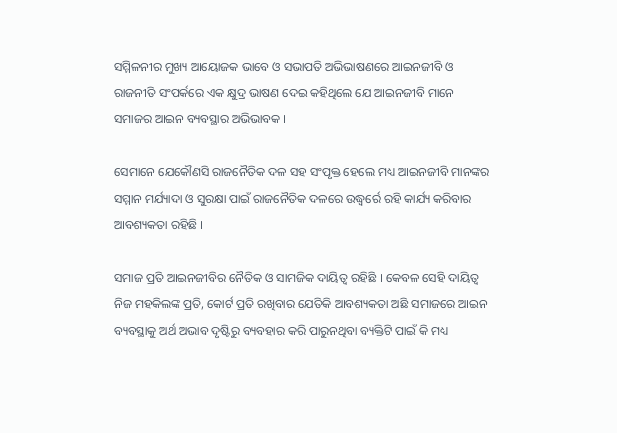ସମ୍ମିଳନୀର ମୁଖ୍ୟ ଆୟୋଜକ ଭାବେ ଓ ସଭାପତି ଅଭିଭାଷଣରେ ଆଇନଜୀବି ଓ ରାଜନୀତି ସଂପର୍କରେ ଏକ କ୍ଷୁଦ୍ର ଭାଷଣ ଦେଇ କହିଥିଲେ ଯେ ଆଇନଜୀବି ମାନେ ସମାଜର ଆଇନ ବ୍ୟବସ୍ଥାର ଅଭିଭାବକ ।

ସେମାନେ ଯେକୌଣସି ରାଜନୈତିକ ଦଳ ସହ ସଂପୃକ୍ତ ହେଲେ ମଧ୍ୟ ଆଇନଜୀବି ମାନଙ୍କର ସମ୍ମାନ ମର୍ଯ୍ୟାଦା ଓ ସୁରକ୍ଷା ପାଇଁ ରାଜନୈତିକ ଦଳରେ ଉଦ୍ଧ୍ୱର୍ରେ ରହି କାର୍ଯ୍ୟ କରିବାର ଆବଶ୍ୟକତା ରହିଛି ।

ସମାଜ ପ୍ରତି ଆଇନଜୀବିର ନୈତିକ ଓ ସାମଜିକ ଦାୟିତ୍ୱ ରହିଛି । କେବଳ ସେହି ଦାୟିତ୍ୱ ନିଜ ମହକିଲଙ୍କ ପ୍ରତି, କୋର୍ଟ ପ୍ରତି ରଖିବାର ଯେତିକି ଆବଶ୍ୟକତା ଅଛି ସମାଜରେ ଆଇନ ବ୍ୟବସ୍ଥାକୁ ଅର୍ଥ ଅଭାବ ଦୃଷ୍ଟିରୁ ବ୍ୟବହାର କରି ପାରୁନଥିବା ବ୍ୟକ୍ତିଟି ପାଇଁ କି ମଧ୍ୟ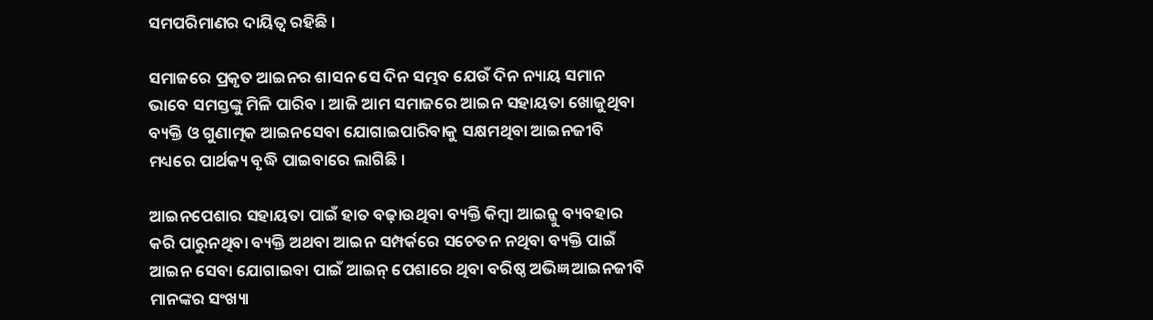ସମପରିମାଣର ଦାୟିତ୍ୱ ରହିଛି ।

ସମାଜରେ ପ୍ରକୃତ ଆଇନର ଶାସନ ସେ ଦିନ ସମ୍ଭବ ଯେଉଁ ଦିନ ନ୍ୟାୟ ସମାନ ଭାବେ ସମସ୍ତଙ୍କୁ ମିଳି ପାରିବ । ଆଜି ଆମ ସମାଜରେ ଆଇନ ସହାୟତା ଖୋଜୁଥିବା ବ୍ୟକ୍ତି ଓ ଗୁଣାତ୍ମକ ଆଇନସେବା ଯୋଗାଇପାରିବାକୁ ସକ୍ଷମଥିବା ଆଇନଜୀବି ମଧ୍ୟରେ ପାର୍ଥକ୍ୟ ବୃଦ୍ଧି ପାଇବାରେ ଲାଗିଛି ।

ଆଇନପେଶାର ସହାୟତା ପାଇଁ ହାତ ବଢ଼ାଉଥିବା ବ୍ୟକ୍ତି କିମ୍ବା ଆଇନ୍କୁ ବ୍ୟବହାର କରି ପାରୁନଥିବା ବ୍ୟକ୍ତି ଅଥବା ଆଇନ ସମ୍ପର୍କରେ ସଚେତନ ନଥିବା ବ୍ୟକ୍ତି ପାଇଁ ଆଇନ ସେବା ଯୋଗାଇବା ପାଇଁ ଆଇନ୍ ପେଶାରେ ଥିବା ବରିଷ୍ଠ ଅଭିଜ୍ଞ ଆଇନଜୀବି ମାନଙ୍କର ସଂଖ୍ୟା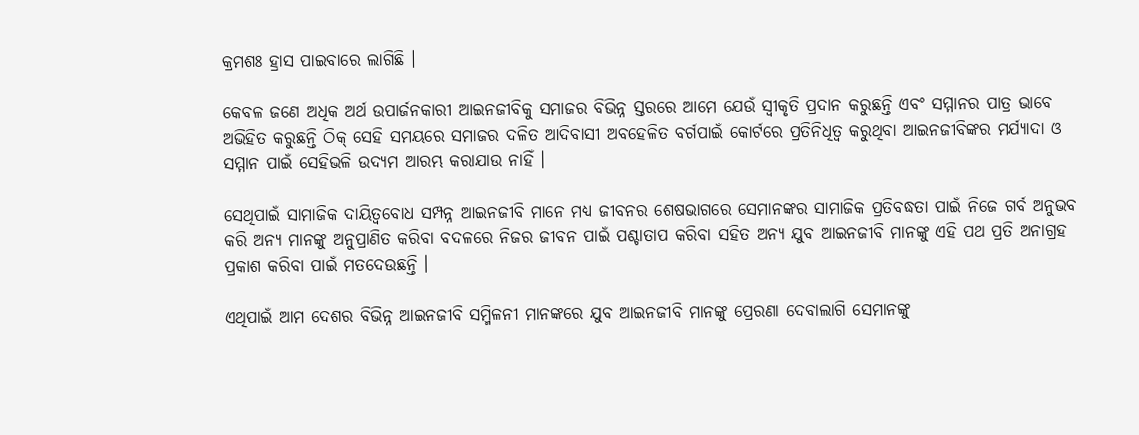କ୍ରମଶଃ ହ୍ରାସ ପାଇବାରେ ଲାଗିଛି ।

କେବଳ ଜଣେ ଅଧିକ ଅର୍ଥ ଉପାର୍ଜନକାରୀ ଆଇନଜୀବିକୁ ସମାଜର ବିଭିନ୍ନ ସ୍ତରରେ ଆମେ ଯେଉଁ ସ୍ୱୀକୃତି ପ୍ରଦାନ କରୁଛନ୍ତି ଏବଂ ସମ୍ମାନର ପାତ୍ର ଭାବେ ଅଭିହିତ କରୁଛନ୍ତି ଠିକ୍ ସେହି ସମୟରେ ସମାଜର ଦଳିତ ଆଦିବାସୀ ଅବହେଳିତ ବର୍ଗପାଇଁ କୋର୍ଟରେ ପ୍ରତିନିଧିତ୍ୱ କରୁଥିବା ଆଇନଜୀବିଙ୍କର ମର୍ଯ୍ୟାଦା ଓ ସମ୍ମାନ ପାଇଁ ସେହିଭଳି ଉଦ୍ୟମ ଆରମ୍ଭ କରାଯାଉ ନାହିଁ ।

ସେଥିପାଇଁ ସାମାଜିକ ଦାୟିତ୍ୱବୋଧ ସମ୍ପନ୍ନ ଆଇନଜୀବି ମାନେ ମଧ୍ୟ ଜୀବନର ଶେଷଭାଗରେ ସେମାନଙ୍କର ସାମାଜିକ ପ୍ରତିବଦ୍ଧତା ପାଇଁ ନିଜେ ଗର୍ବ ଅନୁଭବ କରି ଅନ୍ୟ ମାନଙ୍କୁ ଅନୁପ୍ରାଣିତ କରିବା ବଦଳରେ ନିଜର ଜୀବନ ପାଇଁ ପଶ୍ଚାତାପ କରିବା ସହିତ ଅନ୍ୟ ଯୁବ ଆଇନଜୀବି ମାନଙ୍କୁ ଏହି ପଥ ପ୍ରତି ଅନାଗ୍ରହ ପ୍ରକାଶ କରିବା ପାଇଁ ମତଦେଉଛନ୍ତି ।

ଏଥିପାଇଁ ଆମ ଦେଶର ବିଭିନ୍ନ ଆଇନଜୀବି ସମ୍ମିଳନୀ ମାନଙ୍କରେ ଯୁବ ଆଇନଜୀବି ମାନଙ୍କୁ ପ୍ରେରଣା ଦେବାଲାଗି ସେମାନଙ୍କୁ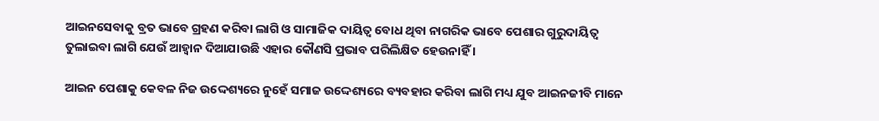ଆଇନସେବାକୁ ବ୍ରତ ଭାବେ ଗ୍ରହଣ କରିବା ଲାଗି ଓ ସାମାଜିକ ଦାୟିତ୍ୱ ବୋଧ ଥିବା ନାଗରିକ ଭାବେ ପେଶାର ଗୁରୁଦାୟିତ୍ୱ ତୁଲାଇବା ଲାଗି ଯେଉଁ ଆହ୍ୱାନ ଦିଆଯାଉଛି ଏହାର କୌଣସି ପ୍ରଭାବ ପରିଲିକ୍ଷିତ ହେଉନାହିଁ ।

ଆଇନ ପେଶାକୁ କେବଳ ନିଜ ଉଦ୍ଦେଶ୍ୟରେ ନୁହେଁ ସମାଜ ଉଦ୍ଦେଶ୍ୟରେ ବ୍ୟବହାର କରିବା ଲାଗି ମଧ୍ୟ ଯୁବ ଆଇନଜୀବି ମାନେ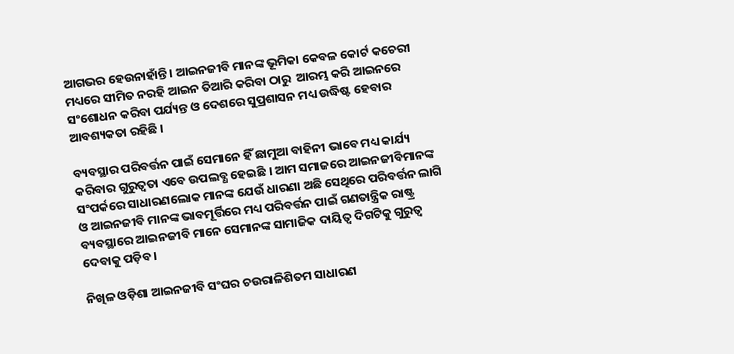ଆଗଭର ହେଉନାହାଁନ୍ତି । ଆଇନଜୀବି ମାନଙ୍କ ଭୂମିକା କେବଳ କୋର୍ଟ କଚେରୀ ମଧ୍ୟରେ ସୀମିତ ନରହି ଆଇନ ତିଆରି କରିବା ଠାରୁ  ଆରମ୍ଭ କରି ଆଇନରେ ସଂଶୋଧନ କରିବା ପର୍ଯ୍ୟନ୍ତ ଓ ଦେଶରେ ସୁପ୍ରଶାସନ ମଧ୍ୟ ଉଦ୍ଧିଷ୍ଟ ହେବାର ଆବଶ୍ୟକତା ରହିଛି ।

ବ୍ୟବସ୍ଥାର ପରିବର୍ତ୍ତନ ପାଇଁ ସେମାନେ ହିଁ ଛାମୁଆ ବାହିନୀ ଭାବେ ମଧ୍ୟ କାର୍ଯ୍ୟ କରିବାର ଗୁରୁତ୍ୱତା ଏବେ ଉପଲବ୍ଧ ହେଇଛି । ଆମ ସମାଜରେ ଆଇନଜୀବିମାନଙ୍କ ସଂପର୍କରେ ସାଧାରଣଲୋକ ମାନଙ୍କ ଯେଉଁ ଧାରଣା ଅଛି ସେଥିରେ ପରିବର୍ତ୍ତନ ଲାଗି ଓ ଆଇନଜୀବି ମାନଙ୍କ ଭାବମୂର୍ତ୍ତିରେ ମଧ୍ୟ ପରିବର୍ତ୍ତନ ପାଇଁ ଗଣତାନ୍ତ୍ରିକ ରାଷ୍ଟ୍ର ବ୍ୟବସ୍ଥାରେ ଆଇନଜୀବି ମାନେ ସେମାନଙ୍କ ସାମାଜିକ ଦାୟିତ୍ୱ ଦିଗଟିକୁ ଗୁରୁତ୍ୱ ଦେବାକୁ ପଡ଼ିବ ।

ନିଖିଳ ଓଡ଼ିଶା ଆଇନଜୀବି ସଂଘର ଚଉରାଳିଶିତମ ସାଧାରଣ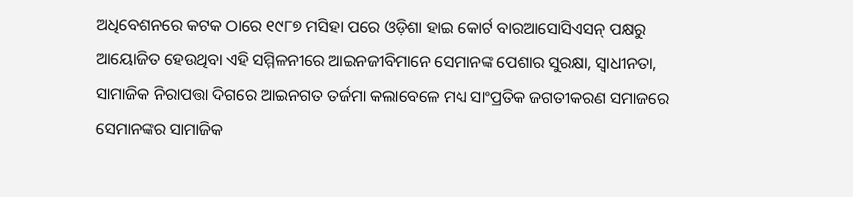ଅଧିବେଶନରେ କଟକ ଠାରେ ୧୯୮୭ ମସିହା ପରେ ଓଡ଼ିଶା ହାଇ କୋର୍ଟ ବାରଆସୋସିଏସନ୍ ପକ୍ଷରୁ ଆୟୋଜିତ ହେଉଥିବା ଏହି ସମ୍ମିଳନୀରେ ଆଇନଜୀବିମାନେ ସେମାନଙ୍କ ପେଶାର ସୁରକ୍ଷା, ସ୍ୱାଧୀନତା, ସାମାଜିକ ନିରାପତ୍ତା ଦିଗରେ ଆଇନଗତ ତର୍ଜମା କଲାବେଳେ ମଧ୍ୟ ସାଂପ୍ରତିକ ଜଗତୀକରଣ ସମାଜରେ ସେମାନଙ୍କର ସାମାଜିକ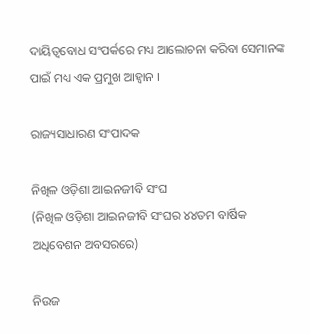ଦାୟିତ୍ୱବୋଧ ସଂପର୍କରେ ମଧ୍ୟ ଆଲୋଚନା କରିବା ସେମାନଙ୍କ ପାଇଁ ମଧ୍ୟ ଏକ ପ୍ରମୁଖ ଆହ୍ୱାନ ।

ରାଜ୍ୟସାଧାରଣ ସଂପାଦକ

ନିଖିଳ ଓଡ଼ିଶା ଆଇନଜୀବି ସଂଘ
(ନିଖିଳ ଓଡ଼ିଶା ଆଇନଜୀବି ସଂଘର ୪୪ତମ ବାର୍ଷିକ ଅଧିବେଶନ ଅବସରରେ)

ନିଉଜ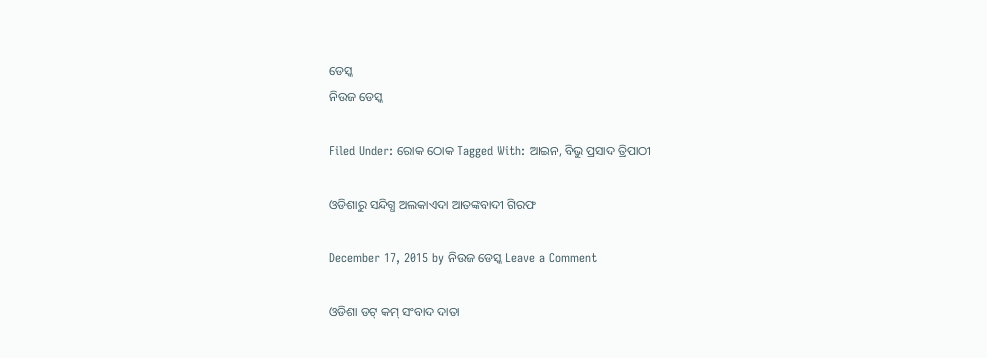ଡେସ୍କ
ନିଉଜ ଡେସ୍କ

Filed Under: ରୋକ ଠୋକ Tagged With: ଆଇନ, ବିଭୁ ପ୍ରସାଦ ତ୍ରିପାଠୀ

ଓଡିଶାରୁ ସନ୍ଦିଗ୍ଧ ଅଲକାଏଦା ଆତଙ୍କବାଦୀ ଗିରଫ

December 17, 2015 by ନିଉଜ ଡେସ୍କ Leave a Comment

ଓଡିଶା ଡଟ୍ କମ୍ ସଂବାଦ ଦାତା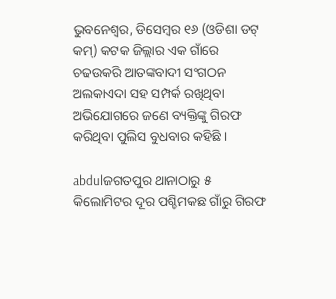ଭୁବନେଶ୍ଵର, ଡିସେମ୍ବର ୧୬ (ଓଡିଶା ଡଟ୍ କମ୍) କଟକ ଜିଲ୍ଲାର ଏକ ଗାଁରେ ଚଢଉକରି ଆତଙ୍କବାଦୀ ସଂଗଠନ ଅଲକାଏଦା ସହ ସମ୍ପର୍କ ରଖିଥିବା ଅଭିଯୋଗରେ ଜଣେ ବ୍ୟକ୍ତିଙ୍କୁ ଗିରଫ କରିଥିବା ପୁଲିସ ବୁଧବାର କହିଛି ।

abdulଜଗତପୁର ଥାନାଠାରୁ ୫ କିଲୋମିଟର ଦୂର ପଶ୍ଚିମକଛ ଗାଁରୁ ଗିରଫ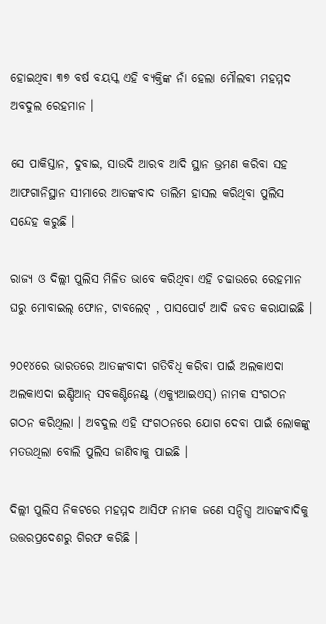ହୋଇଥିବା ୩୭ ବର୍ଷ ବୟସ୍କ ଏହି ବ୍ୟକ୍ତିଙ୍କ ନାଁ ହେଲା ମୌଲବୀ ମହମ୍ମଦ ଅବଦୁଲ ରେହମାନ ।

ସେ ପାକିସ୍ତାନ, ଦୁବାଇ, ସାଉଦି ଆରବ ଆଦି ସ୍ଥାନ ଭ୍ରମଣ କରିବା ସହ ଆଫଗାନିସ୍ଥାନ ସୀମାରେ ଆତଙ୍କବାଦ ତାଲିମ ହାସଲ କରିଥିବା ପୁଲିସ ସନ୍ଦେହ କରୁଛି ।

ରାଜ୍ୟ ଓ ଦିଲ୍ଲୀ ପୁଲିସ ମିଳିତ ଭାବେ କରିଥିବା ଏହି ଚଢାଉରେ ରେହମାନ ଘରୁ ମୋବାଇଲ୍ ଫୋନ, ଟାବଲେଟ୍ , ପାସପୋର୍ଟ ଆଦି ଜବତ କରାଯାଇଛି ।

୨୦୧୪ରେ ଭାରତରେ ଆତଙ୍କବାଦୀ ଗତିବିଧି କରିବା ପାଇଁ ଅଲକାଏଦା ଅଲକାଏଦା ଇଣ୍ଡିଆନ୍ ସବକଣ୍ଟିନେଣ୍ଟ୍ (ଏକ୍ୟୁଆଇଏସ୍) ନାମକ ସଂଗଠନ ଗଠନ କରିଥିଲା । ଅବଦୁଲ ଏହି ସଂଗଠନରେ ଯୋଗ ଦେବା ପାଇଁ ଲୋକଙ୍କୁ ମତଉଥିଲା ବୋଲି ପୁଲିସ ଜାଣିବାକୁ ପାଇଛି ।

ଦିଲ୍ଲୀ ପୁଲିସ ନିକଟରେ ମହମ୍ମଦ ଆସିଫ ନାମକ ଜଣେ ସନ୍ଦିଗ୍ଧ ଆତଙ୍କବାଦିକୁ ଉତ୍ତରପ୍ରଦେଶରୁ ଗିରଫ କରିଛି ।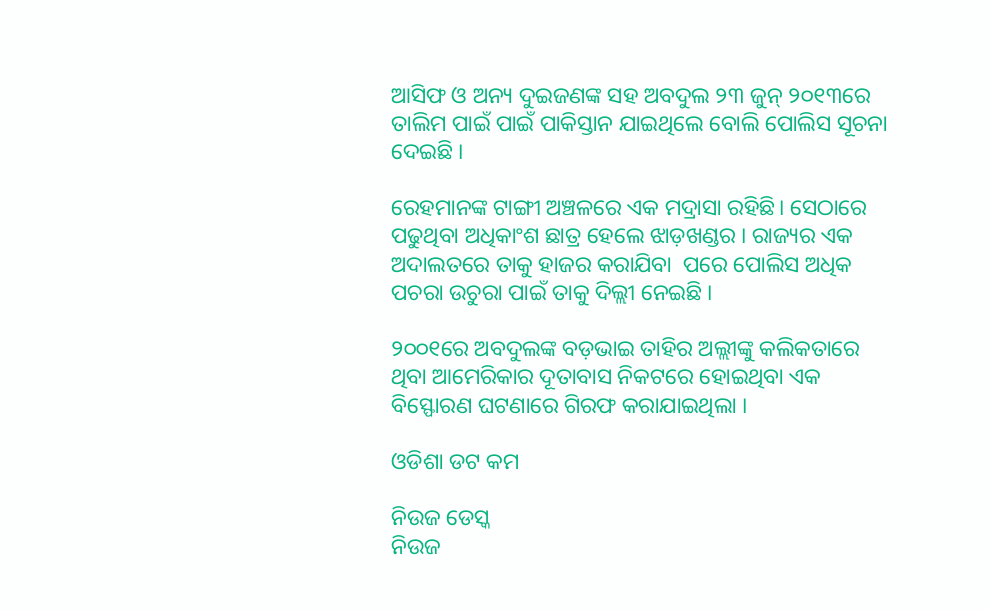ଆସିଫ ଓ ଅନ୍ୟ ଦୁଇଜଣଙ୍କ ସହ ଅବଦୁଲ ୨୩ ଜୁନ୍ ୨୦୧୩ରେ ତାଲିମ ପାଇଁ ପାଇଁ ପାକିସ୍ତାନ ଯାଇଥିଲେ ବୋଲି ପୋଲିସ ସୂଚନା ଦେଇଛି ।

ରେହମାନଙ୍କ ଟାଙ୍ଗୀ ଅଞ୍ଚଳରେ ଏକ ମଦ୍ରାସା ରହିଛି। ସେଠାରେ ପଢୁଥିବା ଅଧିକାଂଶ ଛାତ୍ର ହେଲେ ଝାଡ଼ଖଣ୍ଡର । ରାଜ୍ୟର ଏକ ଅଦାଲତରେ ତାକୁ ହାଜର କରାଯିବା  ପରେ ପୋଲିସ ଅଧିକ ପଚରା ଉଚୁରା ପାଇଁ ତାକୁ ଦିଲ୍ଲୀ ନେଇଛି ।

୨୦୦୧ରେ ଅବଦୁଲଙ୍କ ବଡ଼ଭାଇ ତାହିର ଅଲ୍ଲୀଙ୍କୁ କଲିକତାରେ ଥିବା ଆମେରିକାର ଦୂତାବାସ ନିକଟରେ ହୋଇଥିବା ଏକ ବିସ୍ଫୋରଣ ଘଟଣାରେ ଗିରଫ କରାଯାଇଥିଲା ।

ଓଡିଶା ଡଟ କମ

ନିଉଜ ଡେସ୍କ
ନିଉଜ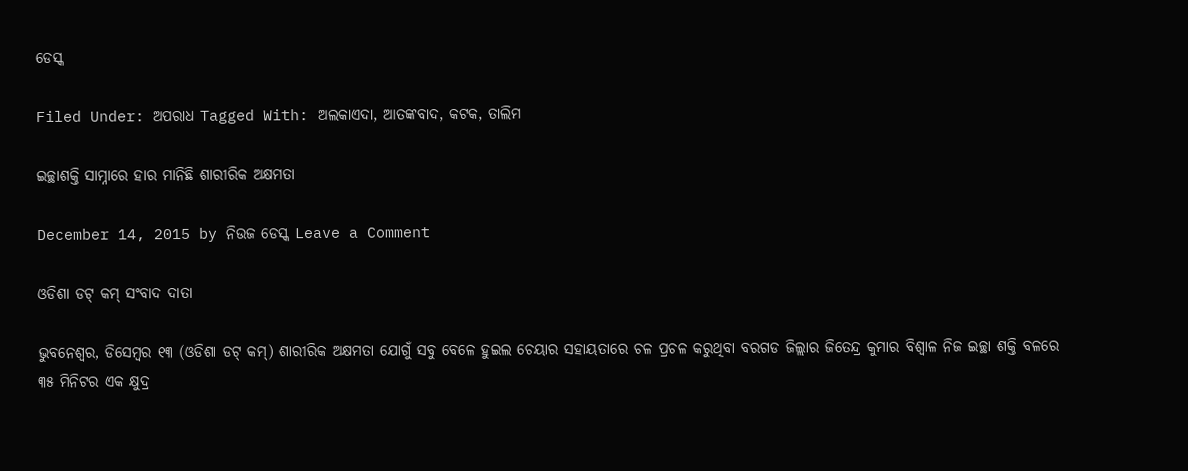ଡେସ୍କ

Filed Under: ଅପରାଧ Tagged With: ଅଲକାଏଦା, ଆତଙ୍କବାଦ, କଟକ, ତାଲିମ

ଇଚ୍ଛାଶକ୍ତି ସାମ୍ନାରେ ହାର ମାନିଛି ଶାରୀରିକ ଅକ୍ଷମତା

December 14, 2015 by ନିଉଜ ଡେସ୍କ Leave a Comment

ଓଡିଶା ଡଟ୍ କମ୍ ସଂବାଦ ଦାତା

ଭୁବନେଶ୍ଵର, ଡିସେମ୍ବର ୧୩ (ଓଡିଶା ଡଟ୍ କମ୍) ଶାରୀରିକ ଅକ୍ଷମତା ଯୋଗୁଁ ସବୁ ବେଳେ ହୁଇଲ ଚେୟାର ସହାୟତାରେ ଚଳ ପ୍ରଚଳ କରୁଥିବା ବରଗଡ ଜିଲ୍ଲାର ଜିତେନ୍ଦ୍ର କୁମାର ବିଶ୍ଵାଳ ନିଜ ଇଚ୍ଛା ଶକ୍ତି ବଳରେ ୩୫ ମିନିଟର ଏକ କ୍ଷୁଦ୍ର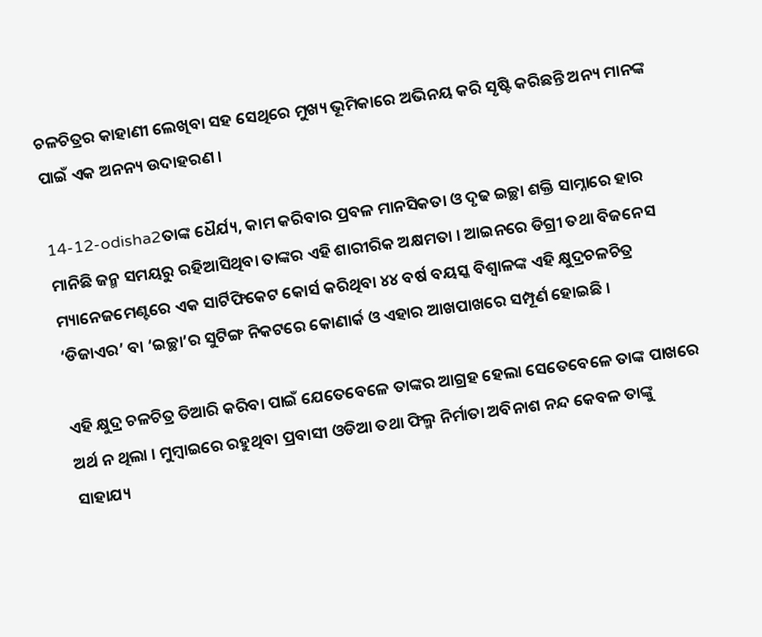ଚଳଚିତ୍ରର କାହାଣୀ ଲେଖିବା ସହ ସେଥିରେ ମୁଖ୍ୟ ଭୂମିକାରେ ଅଭିନୟ କରି ସୃଷ୍ଟି କରିଛନ୍ତି ଅନ୍ୟ ମାନଙ୍କ ପାଇଁ ଏକ ଅନନ୍ୟ ଉଦାହରଣ ।

14-12-odisha2ତାଙ୍କ ଧୈର୍ଯ୍ୟ, କାମ କରିବାର ପ୍ରବଳ ମାନସିକତା ଓ ଦୃଢ ଇଚ୍ଛା ଶକ୍ତି ସାମ୍ନାରେ ହାର ମାନିଛି ଜନ୍ମ ସମୟରୁ ରହିଆସିଥିବା ତାଙ୍କର ଏହି ଶାରୀରିକ ଅକ୍ଷମତା । ଆଇନରେ ଡିଗ୍ରୀ ତଥା ବିଜନେସ ମ୍ୟାନେଜମେଣ୍ଟରେ ଏକ ସାର୍ଟିଫିକେଟ କୋର୍ସ କରିଥିବା ୪୪ ବର୍ଷ ବୟସ୍କ ବିଶ୍ଵାଳଙ୍କ ଏହି କ୍ଷୁଦ୍ରଚଳଚିତ୍ର ‘ଡିଜାଏର’ ବା ‘ଇଚ୍ଛା’ର ସୁଟିଙ୍ଗ ନିକଟରେ କୋଣାର୍କ ଓ ଏହାର ଆଖପାଖରେ ସମ୍ପୂର୍ଣ ହୋଇଛି ।

ଏହି କ୍ଷୁଦ୍ର ଚଳଚିତ୍ର ତିଆରି କରିବା ପାଇଁ ଯେତେବେଳେ ତାଙ୍କର ଆଗ୍ରହ ହେଲା ସେତେବେଳେ ତାଙ୍କ ପାଖରେ ଅର୍ଥ ନ ଥିଲା । ମୁମ୍ବାଇରେ ରହୁଥିବା ପ୍ରବାସୀ ଓଡିଆ ତଥା ଫିଲ୍ମ ନିର୍ମାତା ଅବିନାଶ ନନ୍ଦ କେବଳ ତାଙ୍କୁ ସାହାଯ୍ୟ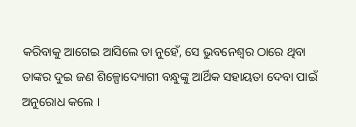କରିବାକୁ ଆଗେଇ ଆସିଲେ ତା ନୁହେଁ, ସେ ଭୁବନେଶ୍ଵର ଠାରେ ଥିବା ତାଙ୍କର ଦୁଇ ଜଣ ଶିଳ୍ପୋଦ୍ୟୋଗୀ ବନ୍ଧୁଙ୍କୁ ଆର୍ଥିକ ସହାୟତା ଦେବା ପାଇଁ ଅନୁରୋଧ କଲେ ।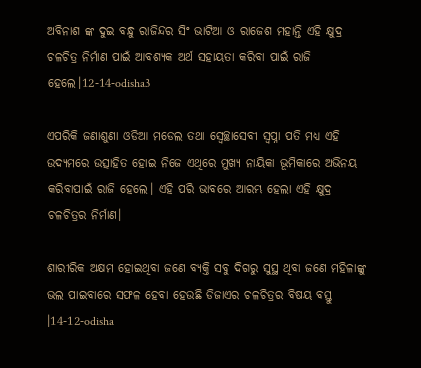ଅବିନାଶ ଙ୍କ ଦୁଇ ବନ୍ଧୁ ରାଜିନ୍ଦର ସିଂ ଭାଟିଆ ଓ ରାଜେଶ ମହାନ୍ତି ଏହି କ୍ଷୁଦ୍ର ଚଳଚିତ୍ର ନିର୍ମାଣ ପାଇଁ ଆବଶ୍ୟକ ଅର୍ଥ ସହାୟତା କରିବା ପାଇଁ ରାଜି ହେଲେ।12-14-odisha3

ଏପରିକି ଜଣାଶୁଣା ଓଡିଆ ମଡେଲ ତଥା ସ୍ଵେଚ୍ଛାସେବୀ ସ୍ଵପ୍ନା ପତି ମଧ୍ୟ ଏହି ଉଦ୍ୟମରେ ଉତ୍ସାହିତ ହୋଇ ନିଜେ ଏଥିରେ ମୁଖ୍ୟ ନାୟିକା ଭୂମିକାରେ ଅଭିନୟ କରିବାପାଇଁ ରାଜି ହେଲେ। ଏହି ପରି ଭାବରେ ଆରମ୍ଭ ହେଲା ଏହି କ୍ଷୁଦ୍ର ଚଳଚିତ୍ରର ନିର୍ମାଣ।

ଶାରୀରିକ ଅକ୍ଷମ ହୋଇଥିବା ଜଣେ ବ୍ୟକ୍ତି ସବୁ ଦିଗରୁ ସୁସ୍ଥ ଥିବା ଜଣେ ମହିଳାଙ୍କୁ ଭଲ ପାଇବାରେ ସଫଳ ହେବା ହେଉଛି ଡିଜାଏର ଚଳଚିତ୍ରର ବିଷୟ ବସ୍ତୁ ।14-12-odisha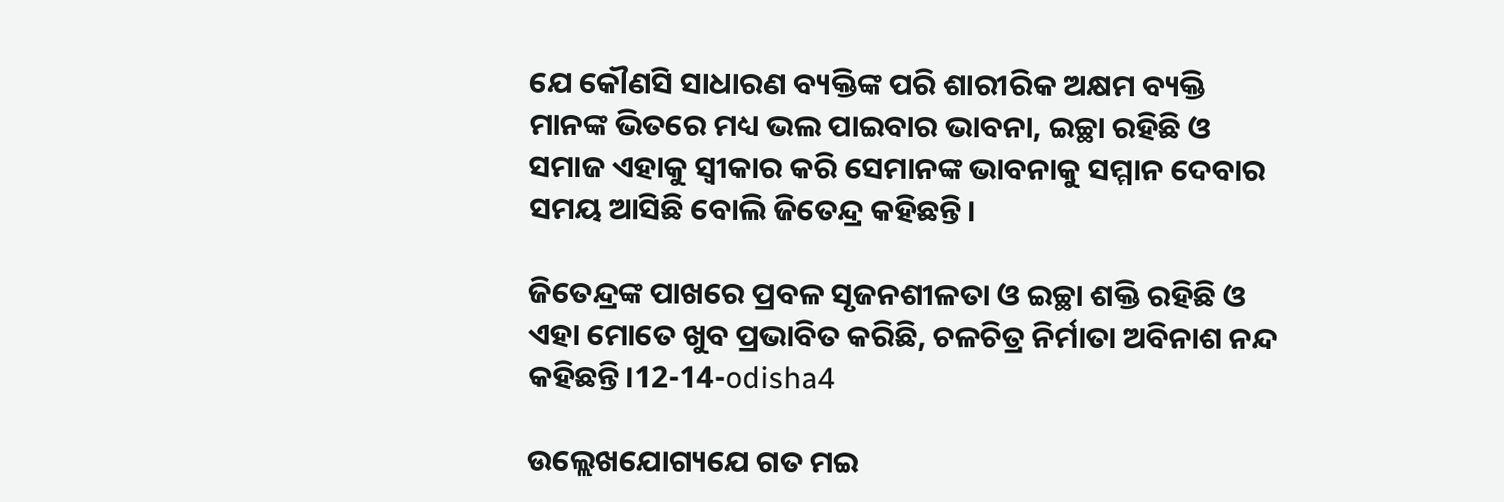ଯେ କୌଣସି ସାଧାରଣ ବ୍ୟକ୍ତିଙ୍କ ପରି ଶାରୀରିକ ଅକ୍ଷମ ବ୍ୟକ୍ତି ମାନଙ୍କ ଭିତରେ ମଧ୍ୟ ଭଲ ପାଇବାର ଭାବନା, ଇଚ୍ଛା ରହିଛି ଓ ସମାଜ ଏହାକୁ ସ୍ଵୀକାର କରି ସେମାନଙ୍କ ଭାବନାକୁ ସମ୍ମାନ ଦେବାର ସମୟ ଆସିଛି ବୋଲି ଜିତେନ୍ଦ୍ର କହିଛନ୍ତି।

ଜିତେନ୍ଦ୍ରଙ୍କ ପାଖରେ ପ୍ରବଳ ସୃଜନଶୀଳତା ଓ ଇଚ୍ଛା ଶକ୍ତି ରହିଛି ଓ ଏହା ମୋତେ ଖୁବ ପ୍ରଭାବିତ କରିଛି, ଚଳଚିତ୍ର ନିର୍ମାତା ଅବିନାଶ ନନ୍ଦ କହିଛନ୍ତି।12-14-odisha4

ଉଲ୍ଲେଖଯୋଗ୍ୟଯେ ଗତ ମଇ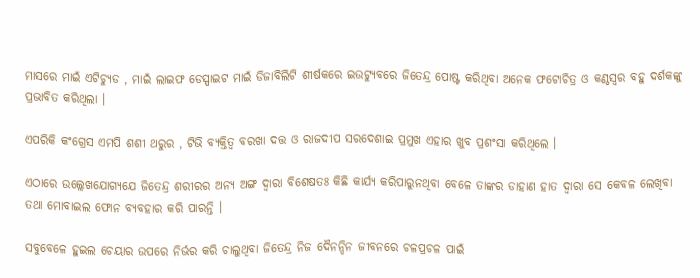ମାସରେ ମାଇଁ ଏଟିଚ୍ୟୁଡ , ମାଇଁ ଲାଇଫ ଡେସ୍ପାଇଟ ମାଇଁ ଡିଜାବିଲିଟି ଶୀର୍ଷକରେ ଇଉଟ୍ୟୁବରେ ଜିତେନ୍ଦ୍ର ପୋଷ୍ଟ କରିଥିବା ଅନେକ ଫଟୋଚିତ୍ର ଓ କଣ୍ଠସ୍ଵର ବହୁ ଦର୍ଶକଙ୍କୁ ପ୍ରଭାବିତ କରିଥିଲା ।

ଏପରିକି କଂଗ୍ରେସ ଏମପି ଶଶୀ ଥରୁର , ଟିଭି ବ୍ୟକ୍ତିତ୍ଵ ବରଖା ଦତ୍ତ ଓ ରାଜଦୀପ ସରଦେଶାଇ ପ୍ରମୁଖ ଏହାର ଖୁବ ପ୍ରଶଂସା କରିଥିଲେ ।

ଏଠାରେ ଉଲ୍ଲେଖଯୋଗ୍ୟଯେ ଜିତେନ୍ଦ୍ର ଶରୀରର ଅନ୍ୟ ଅଙ୍ଗ ଦ୍ଵାରା ବିଶେଷତଃ କିଛି କାର୍ଯ୍ୟ କରିପାରୁନଥିବା ବେଳେ ତାଙ୍କର ଡାହାଣ ହାତ ଦ୍ଵାରା ସେ କେବଳ ଲେଖିବା ତଥା ମୋବାଇଲ ଫୋନ ବ୍ୟବହାର କରି ପାରନ୍ତି ।

ସବୁବେଳେ ହୁଇଲ ଚେୟାର ଉପରେ ନିର୍ଭର କରି ଚାଲୁଥିବା ଜିତେନ୍ଦ୍ର ନିଜ ଦୈନନ୍ଦିନ ଜୀବନରେ ଚଳପ୍ରଚଳ ପାଇଁ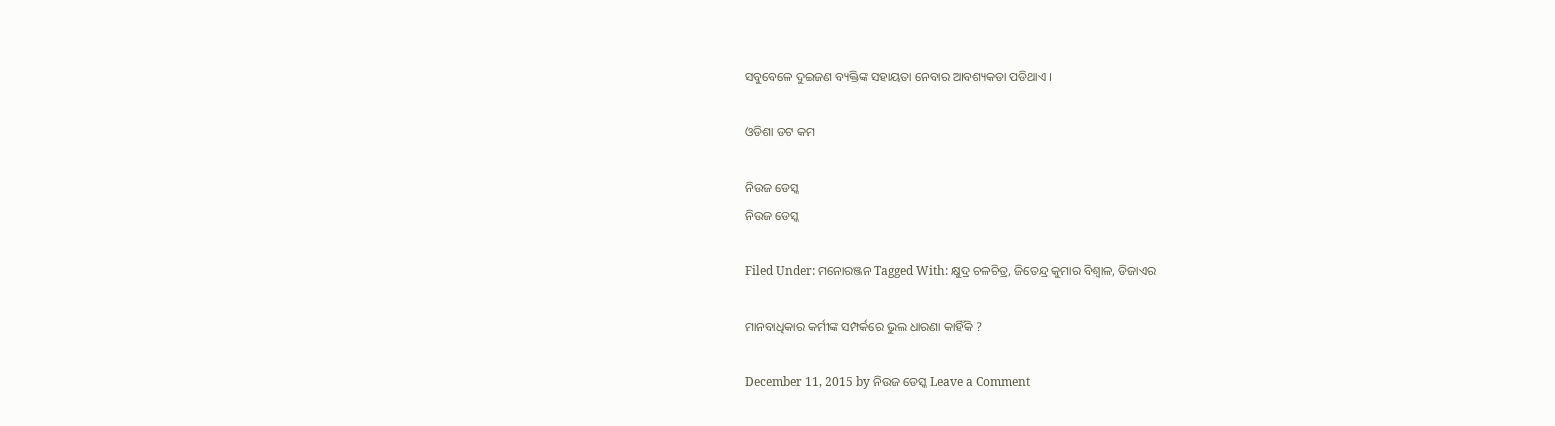ସବୁବେଳେ ଦୁଇଜଣ ବ୍ୟକ୍ତିଙ୍କ ସହାୟତା ନେବାର ଆବଶ୍ୟକତା ପଡିଥାଏ ।

ଓଡିଶା ଡଟ କମ

ନିଉଜ ଡେସ୍କ
ନିଉଜ ଡେସ୍କ

Filed Under: ମନୋରଞ୍ଜନ Tagged With: କ୍ଷୁଦ୍ର ଚଳଚିତ୍ର, ଜିତେନ୍ଦ୍ର କୁମାର ବିଶ୍ଵାଳ, ଡିଜାଏର

ମାନବାଧିକାର କର୍ମୀଙ୍କ ସମ୍ପର୍କରେ ଭୁଲ ଧାରଣା କାହିଁକି ?

December 11, 2015 by ନିଉଜ ଡେସ୍କ Leave a Comment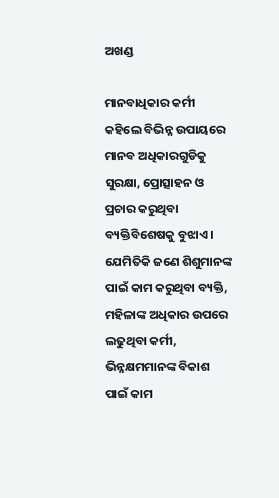ଅଖଣ୍ଡ

ମାନବାଧିକାର କର୍ମୀ କହିଲେ ବିଭିନ୍ନ ଉପାୟରେ ମାନବ ଅଧିକାରଗୁଡିକୁ ସୁରକ୍ଷା, ପ୍ରୋତ୍ସାହନ ଓ ପ୍ରଚାର କରୁଥିବା ବ୍ୟକ୍ତିବିଶେଷକୁ ବୁଝାଏ । ଯେମିତିକି ଜଣେ ଶିଶୁମାନଙ୍କ ପାଇଁ କାମ କରୁଥିବା ବ୍ୟକ୍ତି, ମହିଳାଙ୍କ ଅଧିକାର ଉପରେ ଲଢୁଥିବା କର୍ମୀ, ଭିନ୍ନକ୍ଷମମାନଙ୍କ ବିକାଶ ପାଇଁ କାମ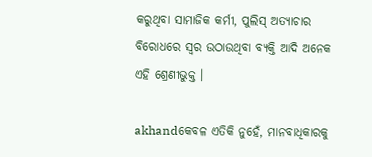କରୁଥିବା ସାମାଜିକ କର୍ମୀ, ପୁଲିସ୍ ଅତ୍ୟାଚାର ବିରୋଧରେ ସ୍ୱର ଉଠାଉଥିବା ବ୍ୟକ୍ତି ଆଦି ଅନେକ ଏହି ଶ୍ରେଣୀଭୁକ୍ତ ।

akhandକେବଳ ଏତିକି ନୁହେଁ, ମାନବାଧିକାରକୁ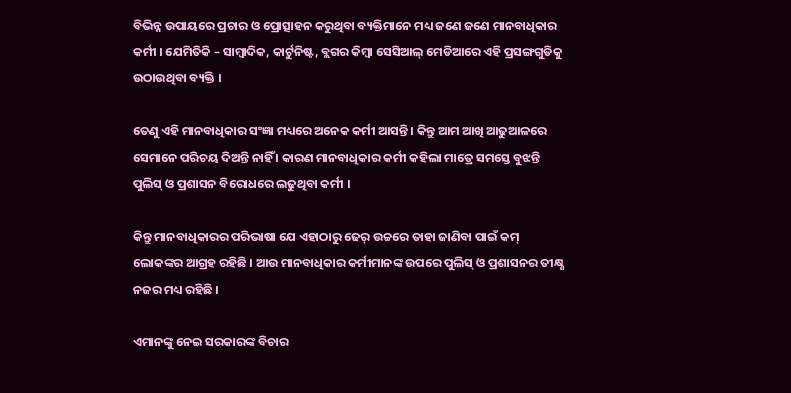ବିଭିନ୍ନ ଉପାୟରେ ପ୍ରଚାର ଓ ପ୍ରୋତ୍ସାହନ କରୁଥିବା ବ୍ୟକ୍ତିମାନେ ମଧ୍ୟ ଜଣେ ଜଣେ ମାନବାଧିକାର କର୍ମୀ । ଯେମିତିକି – ସାମ୍ବାଦିକ, କାର୍ଟୁନିଷ୍ଟ, ବ୍ଲଗର କିମ୍ବା ସେସିଆଲ୍ ମେଡିଆରେ ଏହି ପ୍ରସଙ୍ଗଗୁଡିକୁ ଉଠାଉଥିବା ବ୍ୟକ୍ତି ।

ତେଣୁ ଏହି ମାନବାଧିକାର ସଂଜ୍ଞା ମଧ୍ୟରେ ଅନେକ କର୍ମୀ ଆସନ୍ତି । କିନ୍ତୁ ଆମ ଆଖି ଆଢୁଆଳରେ ସେମାନେ ପରିଚୟ ଦିଅନ୍ତି ନାହିଁ । କାରଣ ମାନବାଧିକାର କର୍ମୀ କହିଲା ମାତ୍ରେ ସମସ୍ତେ ବୁଝନ୍ତି ପୁଲିସ୍ ଓ ପ୍ରଶାସନ ବିରୋଧରେ ଲଢୁଥିବା କର୍ମୀ ।

କିନ୍ତୁ ମାନବାଧିକାରର ପରିଭାଷା ଯେ ଏହାଠାରୁ ଢେର୍ ଉଚ୍ଚରେ ତାହା ଜାଣିବା ପାଇଁ କମ୍ ଲୋକଙ୍କର ଆଗ୍ରହ ରହିଛି । ଆଉ ମାନବାଧିକାର କର୍ମୀମାନଙ୍କ ଉପରେ ପୁଲିସ୍ ଓ ପ୍ରଶାସନର ତୀକ୍ଷ୍ଣ ନଜର ମଧ୍ୟ ରହିଛି ।

ଏମାନଙ୍କୁ ନେଇ ସରକାରଙ୍କ ବିଚାର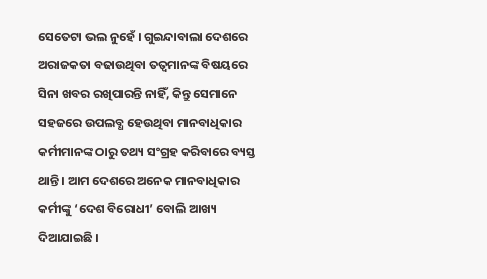ସେତେଟା ଭଲ ନୁହେଁ । ଗୁଇନ୍ଦାବାଲା ଦେଶରେ ଅରାଜକତା ବଢାଉଥିବା ତତ୍ୱମାନଙ୍କ ବିଷୟରେ ସିନା ଖବର ରଖିପାରନ୍ତି ନାହିଁ, କିନ୍ତୁ ସେମାନେ ସହଜରେ ଉପଲବ୍ଧ ହେଉଥିବା ମାନବାଧିକାର କର୍ମୀମାନଙ୍କ ଠାରୁ ତଥ୍ୟ ସଂଗ୍ରହ କରିବାରେ ବ୍ୟସ୍ତ ଥାନ୍ତି । ଆମ ଦେଶରେ ଅନେକ ମାନବାଧିକାର କର୍ମୀଙ୍କୁ ‘ଦେଶ ବିରୋଧୀ’ ବୋଲି ଆଖ୍ୟ ଦିଆଯାଇଛି ।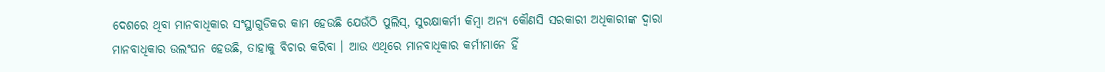ଦେଶରେ ଥିବା ମାନବାଧିକାର ସଂସ୍ଥାଗୁଡିକର କାମ ହେଉଛି ଯେଉଁଠି ପୁଲିସ୍, ସୁରକ୍ଷାକର୍ମୀ କିମ୍ବା ଅନ୍ୟ କୌଣସି ସରକାରୀ ଅଧିକାରୀଙ୍କ ଦ୍ୱାରା ମାନବାଧିକାର ଉଲଂଘନ ହେଉଛି, ତାହାକୁ ବିଚାର କରିବା । ଆଉ ଏଥିରେ ମାନବାଧିକାର କର୍ମୀମାନେ ହିଁ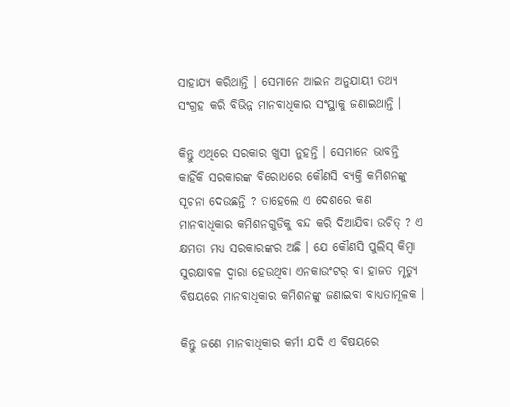ସାହାଯ୍ୟ କରିଥାନ୍ତି । ସେମାନେ ଆଇନ ଅନୁଯାୟୀ ତଥ୍ୟ ସଂଗ୍ରହ କରି ବିଭିନ୍ନ ମାନବାଧିକାର ସଂସ୍ଥାକୁ ଜଣାଇଥାନ୍ତି ।

କିନ୍ତୁ ଏଥିରେ ସରକାର ଖୁସୀ ନୁହନ୍ତି । ସେମାନେ ଭାବନ୍ତି କାହିଁକି ସରକାରଙ୍କ ବିରୋଧରେ କୌଣସି ବ୍ୟକ୍ତି କମିଶନଙ୍କୁ ସୂଚନା ଦେଉଛନ୍ତି ? ତାହେଲେ ଏ ଦେଶରେ କଣ ମାନବାଧିକାର କମିଶନଗୁଡିକୁ ବନ୍ଦ କରି ଦିଆଯିବା ଉଚିତ୍ ? ଏ କ୍ଷମତା ମଧ୍ୟ ସରକାରଙ୍କର ଅଛି । ଯେ କୌଣସି ପୁଲିସ୍ କିମ୍ବା ସୁରକ୍ଷାବଳ ଦ୍ୱାରା ହେଉଥିବା ଏନକାଉଂଟର୍ ବା ହାଜତ ମୃତ୍ୟୁ ବିଷୟରେ ମାନବାଧିକାର କମିଶନଙ୍କୁ ଜଣାଇବା ବାଧ୍ୟତାମୂଳକ ।

କିନ୍ତୁ ଜଣେ ମାନବାଧିକାର କର୍ମୀ ଯଦି ଏ ବିଷୟରେ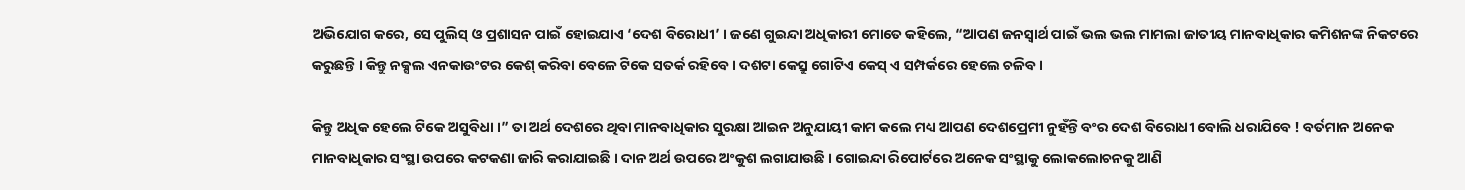ଅଭିଯୋଗ କରେ, ସେ ପୁଲିସ୍ ଓ ପ୍ରଶାସନ ପାଇଁ ହୋଇଯାଏ ‘ଦେଶ ବିରୋଧୀ’ । ଜଣେ ଗୁଇନ୍ଦା ଅଧିକାରୀ ମୋତେ କହିଲେ, “ଆପଣ ଜନସ୍ୱାର୍ଥ ପାଇଁ ଭଲ ଭଲ ମାମଲା ଜାତୀୟ ମାନବାଧିକାର କମିଶନଙ୍କ ନିକଟରେ କରୁଛନ୍ତି । କିନ୍ତୁ ନକ୍ସଲ ଏନକାଉଂଟର କେଶ୍ କରିବା ବେଳେ ଟିକେ ସତର୍କ ରହିବେ । ଦଶଟା କେସ୍ରୁ ଗୋଟିଏ କେସ୍ ଏ ସମ୍ପର୍କରେ ହେଲେ ଚଳିବ ।

କିନ୍ତୁ ଅଧିକ ହେଲେ ଟିକେ ଅସୁବିଧା ।” ତା ଅର୍ଥ ଦେଶରେ ଥିବା ମାନବାଧିକାର ସୁରକ୍ଷା ଆଇନ ଅନୁଯାୟୀ କାମ କଲେ ମଧ୍ୟ ଆପଣ ଦେଶପ୍ରେମୀ ନୁହଁନ୍ତି ବଂର ଦେଶ ବିରୋଧୀ ବୋଲି ଧରାଯିବେ ! ବର୍ତମାନ ଅନେକ ମାନବାଧିକାର ସଂସ୍ଥା ଉପରେ କଟକଣା ଜାରି କରାଯାଇଛି । ଦାନ ଅର୍ଥ ଉପରେ ଅଂକୁଶ ଲଗାଯାଉଛି । ଗୋଇନ୍ଦା ରିପୋର୍ଟରେ ଅନେକ ସଂସ୍ଥାକୁ ଲୋକଲୋଚନକୁ ଆଣି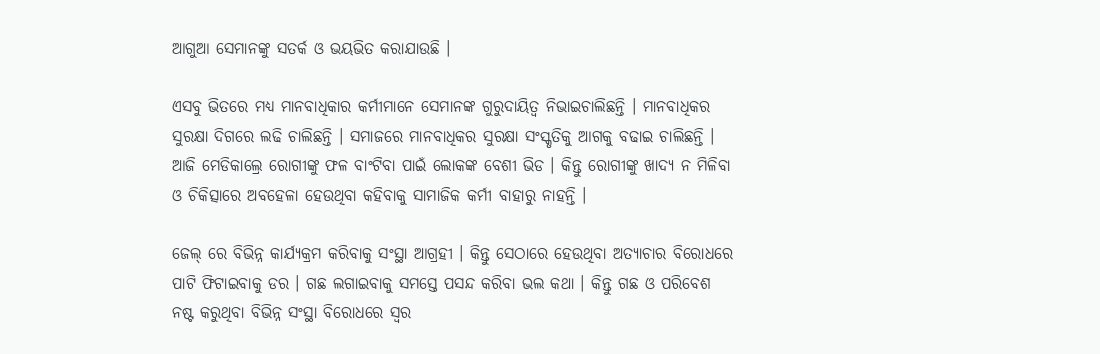ଆଗୁଆ ସେମାନଙ୍କୁ ସତର୍କ ଓ ଭୟଭିତ କରାଯାଉଛି ।

ଏସବୁ ଭିତରେ ମଧ୍ୟ ମାନବାଧିକାର କର୍ମୀମାନେ ସେମାନଙ୍କ ଗୁରୁଦାୟିତ୍ୱ ନିଭାଇଚାଲିଛନ୍ତି । ମାନବାଧିକର ସୁରକ୍ଷା ଦିଗରେ ଲଢି ଚାଲିଛନ୍ତି । ସମାଜରେ ମାନବାଧିକର ସୁରକ୍ଷା ସଂସ୍କୃତିକୁ ଆଗକୁ ବଢାଇ ଚାଲିଛନ୍ତି । ଆଜି ମେଡିକାଲ୍ରେ ରୋଗୀଙ୍କୁ ଫଳ ବାଂଟିବା ପାଇଁ ଲୋକଙ୍କ ବେଶୀ ଭିଡ । କିନ୍ତୁ ରୋଗୀଙ୍କୁ ଖାଦ୍ୟ ନ ମିଳିବା ଓ ଚିକିତ୍ସାରେ ଅବହେଳା ହେଉଥିବା କହିବାକୁ ସାମାଜିକ କର୍ମୀ ବାହାରୁ ନାହନ୍ତି ।

ଜେଲ୍ ରେ ବିଭିନ୍ନ କାର୍ଯ୍ୟକ୍ରମ କରିବାକୁ ସଂସ୍ଥା ଆଗ୍ରହୀ । କିନ୍ତୁ ସେଠାରେ ହେଉଥିବା ଅତ୍ୟାଚାର ବିରୋଧରେ ପାଟି ଫିଟାଇବାକୁ ଡର । ଗଛ ଲଗାଇବାକୁ ସମସ୍ତେ ପସନ୍ଦ କରିବା ଭଲ କଥା । କିନ୍ତୁ ଗଛ ଓ ପରିବେଶ ନଷ୍ଟ କରୁଥିବା ବିଭିନ୍ନ ସଂସ୍ଥା ବିରୋଧରେ ସ୍ୱର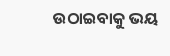ଉଠାଇବାକୁ ଭୟ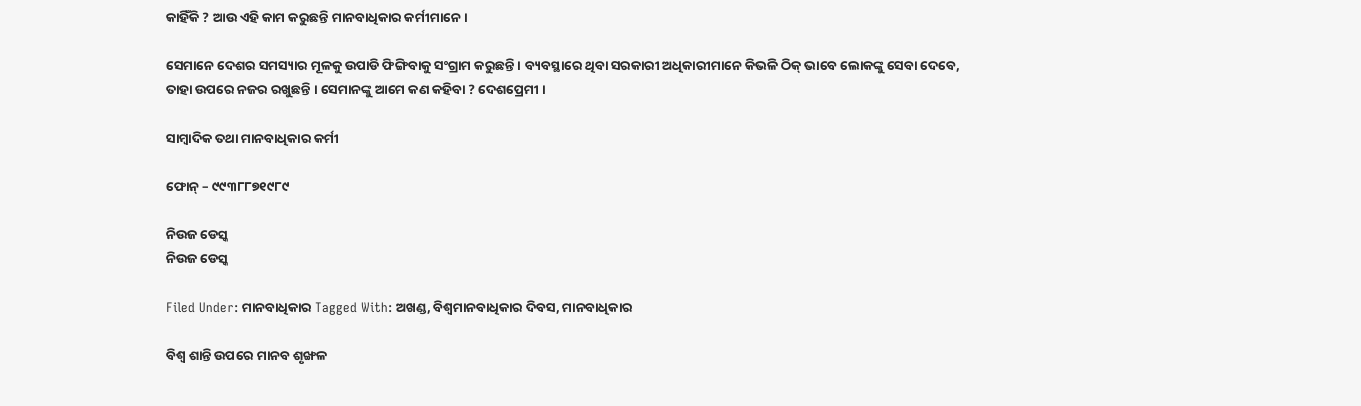କାହିଁକି ? ଆଉ ଏହି କାମ କରୁଛନ୍ତି ମାନବାଧିକାର କର୍ମୀମାନେ ।

ସେମାନେ ଦେଶର ସମସ୍ୟାର ମୂଳକୁ ଉପାଡି ଫିଙ୍ଗିବାକୁ ସଂଗ୍ରାମ କରୁଛନ୍ତି । ବ୍ୟବସ୍ଥାରେ ଥିବା ସରକାରୀ ଅଧିକାରୀମାନେ କିଭଳି ଠିକ୍ ଭାବେ ଲୋକଙ୍କୁ ସେବା ଦେବେ, ତାହା ଉପରେ ନଜର ରଖୁଛନ୍ତି । ସେମାନଙ୍କୁ ଆମେ କଣ କହିବା ? ଦେଶପ୍ରେମୀ ।

ସାମ୍ବାଦିକ ତଥା ମାନବାଧିକାର କର୍ମୀ

ଫୋନ୍ – ୯୯୩୮୮୭୧୯୮୯

ନିଉଜ ଡେସ୍କ
ନିଉଜ ଡେସ୍କ

Filed Under: ମାନବାଧିକାର Tagged With: ଅଖଣ୍ଡ, ବିଶ୍ୱମାନବାଧିକାର ଦିବସ, ମାନବାଧିକାର

ବିଶ୍ଵ ଶାନ୍ତି ଉପରେ ମାନବ ଶୃଙ୍ଖଳ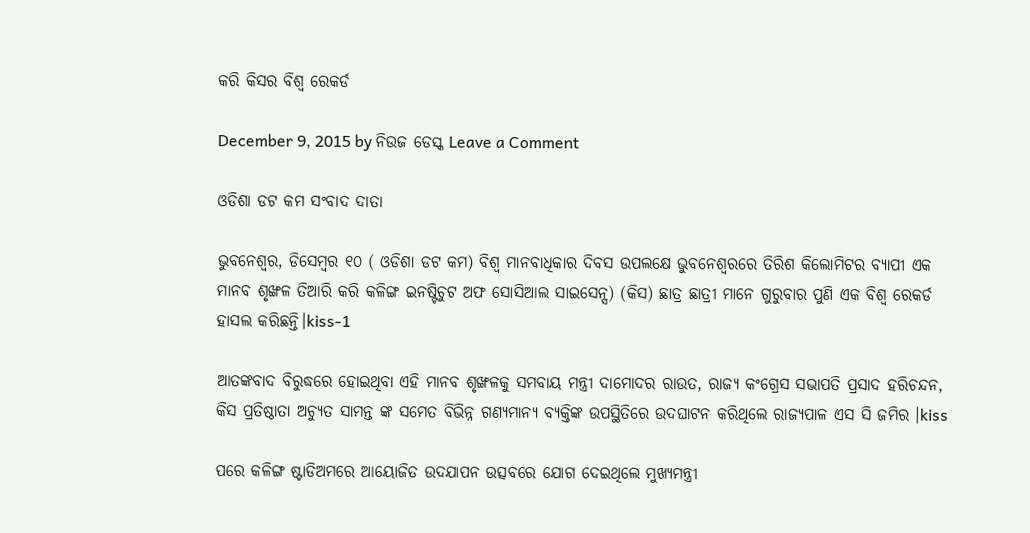କରି କିସର ବିଶ୍ଵ ରେକର୍ଡ

December 9, 2015 by ନିଉଜ ଡେସ୍କ Leave a Comment

ଓଡିଶା ଡଟ କମ ସଂବାଦ ଦାତା

ଭୁବନେଶ୍ୱର, ଡିସେମ୍ବର ୧୦ ( ଓଡିଶା ଡଟ କମ) ବିଶ୍ଵ ମାନବାଧିକାର ଦିବସ ଉପଲକ୍ଷେ ଭୁବନେଶ୍ଵରରେ ତିରିଶ କିଲୋମିଟର ବ୍ୟାପୀ ଏକ ମାନବ ଶୃଙ୍ଖଳ ତିଆରି କରି କଳିଙ୍ଗ ଇନଷ୍ଟିଚୁଟ ଅଫ ସୋସିଆଲ ସାଇସେନ୍ସ) (କିସ) ଛାତ୍ର ଛାତ୍ରୀ ମାନେ ଗୁରୁବାର ପୁଣି ଏକ ବିଶ୍ଵ ରେକର୍ଡ ହାସଲ କରିଛନ୍ତି।kiss-1

ଆତଙ୍କବାଦ ବିରୁଦ୍ଧରେ ହୋଇଥିବା ଏହି ମାନବ ଶୃଙ୍ଖଳକୁ ସମବାୟ ମନ୍ତ୍ରୀ ଦାମୋଦର ରାଉତ, ରାଜ୍ୟ କଂଗ୍ରେସ ସଭାପତି ପ୍ରସାଦ ହରିଚନ୍ଦନ, କିସ ପ୍ରତିଷ୍ଠାତା ଅଚ୍ୟୁତ ସାମନ୍ତ ଙ୍କ ସମେତ ବିଭିନ୍ନ ଗଣ୍ୟମାନ୍ୟ ବ୍ୟକ୍ତିଙ୍କ ଉପସ୍ଥିତିରେ ଉଦଘାଟନ କରିଥିଲେ ରାଜ୍ୟପାଳ ଏସ ସି ଜମିର ।kiss

ପରେ କଳିଙ୍ଗ ଷ୍ଟାଡିଅମରେ ଆୟୋଜିତ ଉଦଯାପନ ଉତ୍ସବରେ ଯୋଗ ଦେଇଥିଲେ ମୁଖ୍ୟମନ୍ତ୍ରୀ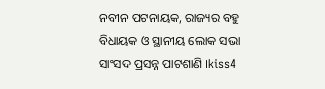ନବୀନ ପଟନାୟକ, ରାଜ୍ୟର ବହୁ ବିଧାୟକ ଓ ସ୍ଥାନୀୟ ଲୋକ ସଭା ସାଂସଦ ପ୍ରସନ୍ନ ପାଟଶାଣି ।kiss4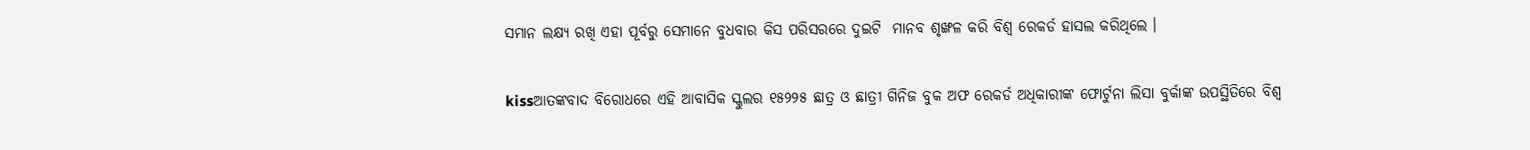ସମାନ ଲକ୍ଷ୍ୟ ରଖି ଏହା ପୂର୍ବରୁ ସେମାନେ ବୁଧବାର କିସ ପରିସରରେ ଦୁଇଟି  ମାନବ ଶୃଙ୍ଖଳ କରି ବିଶ୍ଵ ରେକର୍ଡ ହାସଲ କରିଥିଲେ ।

kissଆତଙ୍କବାଦ ବିରୋଧରେ ଏହି ଆବାସିକ ସ୍କୁଲର ୧୫୨୨୫ ଛାତ୍ର ଓ ଛାତ୍ରୀ ଗିନିଜ ବୁକ ଅଫ ରେକର୍ଡ ଅଧିକାରୀଙ୍କ ଫୋର୍ଟୁନା ଲିସା ବୁର୍କାଙ୍କ ଉପସ୍ଥିତିରେ ବିଶ୍ଵ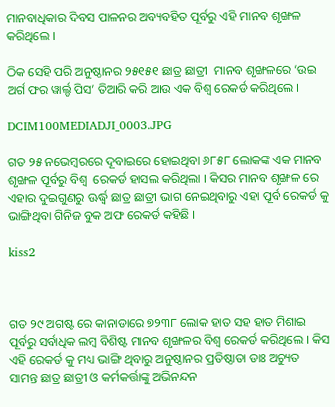ମାନବାଧିକାର ଦିବସ ପାଳନର ଅବ୍ୟବହିତ ପୂର୍ବରୁ ଏହି ମାନବ ଶୃଙ୍ଖଳ କରିଥିଲେ ।

ଠିକ ସେହି ପରି ଅନୁଷ୍ଠାନର ୨୫୧୫୧ ଛାତ୍ର ଛାତ୍ରୀ  ମାନବ ଶୃଙ୍ଖଳରେ ‘ଉଇ ଅର୍ଗ ଫର ୱାର୍ଲ୍ଡ ପିସ’ ତିଆରି କରି ଆଉ ଏକ ବିଶ୍ଵ ରେକର୍ଡ କରିଥିଲେ ।

DCIM100MEDIADJI_0003.JPG

ଗତ ୨୫ ନଭେମ୍ବରରେ ଦୂବାଇରେ ହୋଇଥିବା ୬୮୫୮ ଲୋକଙ୍କ ଏକ ମାନବ ଶୃଙ୍ଖଳ ପୂର୍ବରୁ ବିଶ୍ଵ  ରେକର୍ଡ ହାସଲ କରିଥିଲା । କିସର ମାନବ ଶୃଙ୍ଖଳ ରେ ଏହାର ଦୁଇଗୁଣରୁ ଊର୍ଦ୍ଧ୍ଵ ଛାତ୍ର ଛାତ୍ରୀ ଭାଗ ନେଇଥିବାରୁ ଏହା ପୂର୍ବ ରେକର୍ଡ କୁ ଭାଙ୍ଗିଥିବା ଗିନିଜ ବୁକ ଅଫ ରେକର୍ଡ କହିଛି ।

kiss2



ଗତ ୨୯ ଅଗଷ୍ଟ ରେ କାନାଡାରେ ୭୨୩୮ ଲୋକ ହାତ ସହ ହାତ ମିଶାଇ ପୂର୍ବରୁ ସର୍ବାଧିକ ଲମ୍ବ ବିଶିଷ୍ଟ ମାନବ ଶୃଙ୍ଖଳର ବିଶ୍ଵ ରେକର୍ଡ କରିଥିଲେ । କିସ ଏହି ରେକର୍ଡ କୁ ମଧ୍ୟ ଭାଙ୍ଗି ଥିବାରୁ ଅନୁଷ୍ଠାନର ପ୍ରତିଷ୍ଠାତା ଡାଃ ଅଚ୍ୟୁତ ସାମନ୍ତ ଛାତ୍ର ଛାତ୍ରୀ ଓ କର୍ମକର୍ତ୍ତାଙ୍କୁ ଅଭିନନ୍ଦନ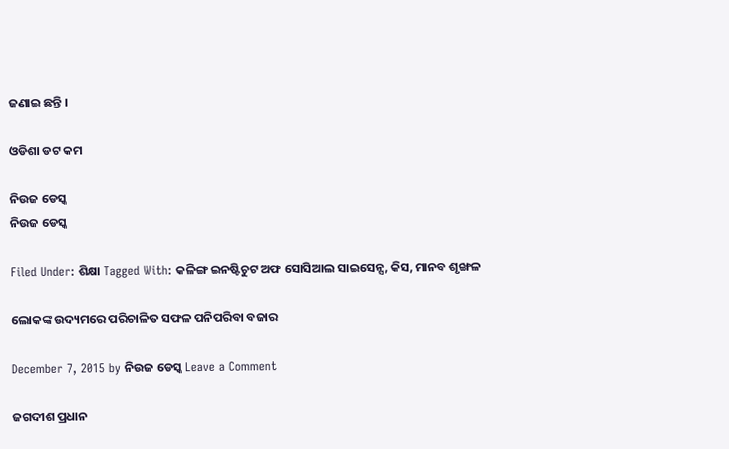ଜଣାଇ ଛନ୍ତି ।

ଓଡିଶା ଡଟ କମ

ନିଉଜ ଡେସ୍କ
ନିଉଜ ଡେସ୍କ

Filed Under: ଶିକ୍ଷା Tagged With: କଳିଙ୍ଗ ଇନଷ୍ଟିଚୁଟ ଅଫ ସୋସିଆଲ ସାଇସେନ୍ସ, କିସ, ମାନବ ଶୃଙ୍ଖଳ

ଲୋକଙ୍କ ଉଦ୍ୟମରେ ପରିଚାଳିତ ସଫଳ ପନିପରିବା ବଜାର

December 7, 2015 by ନିଉଜ ଡେସ୍କ Leave a Comment

ଜଗଦୀଶ ପ୍ରଧାନ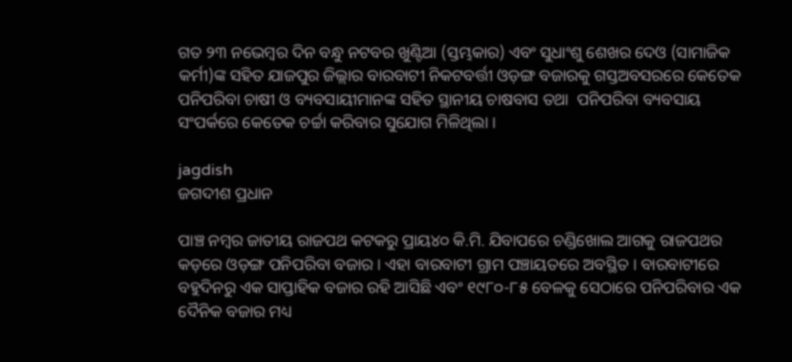ଗତ ୨୩ ନଭେମ୍ବର ଦିନ ବନ୍ଧୁ ନଟବର ଖୁଣ୍ଟିଆ (ସ୍ତମ୍ଭକାର) ଏବଂ ସୁଧାଂଶୁ ଶେଖର ଦେଓ (ସାମାଜିକ କର୍ମୀ)ଙ୍କ ସହିତ ଯାଜପୁର ଜିଲ୍ଲାର ବାରବାଟୀ ନିକଟବର୍ତ୍ତୀ ଓଡ଼ଙ୍ଗ ବଜାରକୁ ଗସ୍ତଅବସରରେ କେତେକ ପନିପରିବା ଚାଷୀ ଓ ବ୍ୟବସାୟୀମାନଙ୍କ ସହିତ ସ୍ଥାନୀୟ ଚାଷବାସ ତଥା  ପନିପରିବା ବ୍ୟବସାୟ ସଂପର୍କରେ କେତେକ ଚର୍ଚ୍ଚା କରିବାର ସୁଯୋଗ ମିଳିଥିଲା ।

jagdish
ଜଗଦୀଶ ପ୍ରଧାନ

ପାଞ୍ଚ ନମ୍ବର ଜାତୀୟ ରାଜପଥ କଟକରୁ ପ୍ରାୟ୪୦ କି.ମି. ଯିବାପରେ ଚଣ୍ଡିଖୋଲ ଆଗକୁ ରାଜପଥର କଡ଼ରେ ଓଡ଼ଙ୍ଗ ପନିପରିବା ବଜାର । ଏହା ବାରବାଟୀ ଗ୍ରାମ ପଞ୍ଚାୟତରେ ଅବସ୍ଥିତ । ବାରବାଟୀରେ ବହୁଦିନରୁ ଏକ ସାପ୍ତାହିକ ବଜାର ରହି ଆସିଛି ଏବଂ ୧୯୮୦-୮୫ ବେଳକୁ ସେଠାରେ ପନିପରିବାର ଏକ ଦୈନିକ ବଜାର ମଧ୍ୟ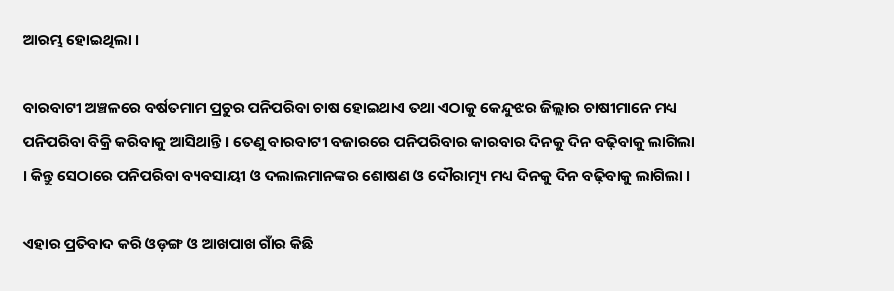ଆରମ୍ଭ ହୋଇଥିଲା ।

ବାରବାଟୀ ଅଞ୍ଚଳରେ ବର୍ଷତମାମ ପ୍ରଚୁର ପନିପରିବା ଚାଷ ହୋଇଥାଏ ତଥା ଏଠାକୁ କେନ୍ଦୁଝର ଜିଲ୍ଲାର ଚାଷୀମାନେ ମଧ୍ୟ ପନିପରିବା ବିକ୍ରି କରିବାକୁ ଆସିଥାନ୍ତି । ତେଣୁ ବାରବାଟୀ ବଜାରରେ ପନିପରିବାର କାରବାର ଦିନକୁ ଦିନ ବଢ଼ିବାକୁ ଲାଗିଲା । କିନ୍ତୁ ସେଠାରେ ପନିପରିବା ବ୍ୟବସାୟୀ ଓ ଦଲାଲମାନଙ୍କର ଶୋଷଣ ଓ ଦୌରାତ୍ମ୍ୟ ମଧ୍ୟ ଦିନକୁ ଦିନ ବଢ଼ିବାକୁ ଲାଗିଲା ।

ଏହାର ପ୍ରତିବାଦ କରି ଓଡ଼ଙ୍ଗ ଓ ଆଖପାଖ ଗାଁର କିଛି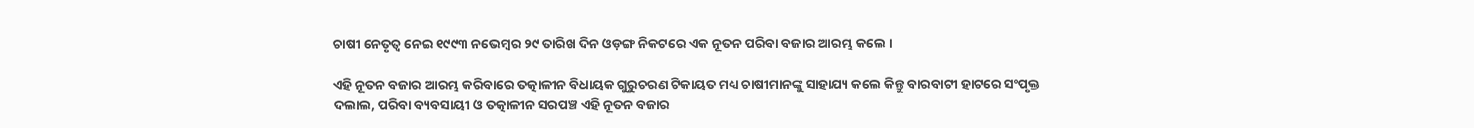ଚାଷୀ ନେତୃତ୍ୱ ନେଇ ୧୯୯୩ ନଭେମ୍ବର ୨୯ ତାରିଖ ଦିନ ଓଡ଼ଙ୍ଗ ନିକଟରେ ଏକ ନୂତନ ପରିବା ବଜାର ଆରମ୍ଭ କଲେ ।

ଏହି ନୂତନ ବଜାର ଆରମ୍ଭ କରିବାରେ ତତ୍କାଳୀନ ବିଧାୟକ ଗୁରୁଚରଣ ଟିକାୟତ ମଧ୍ୟ ଚାଷୀମାନଙ୍କୁ ସାହାଯ୍ୟ କଲେ କିନ୍ତୁ ବାରବାଟୀ ହାଟରେ ସଂପୃକ୍ତ ଦଲାଲ, ପରିବା ବ୍ୟବସାୟୀ ଓ ତତ୍କାଳୀନ ସରପଞ୍ଚ ଏହି ନୂତନ ବଜାର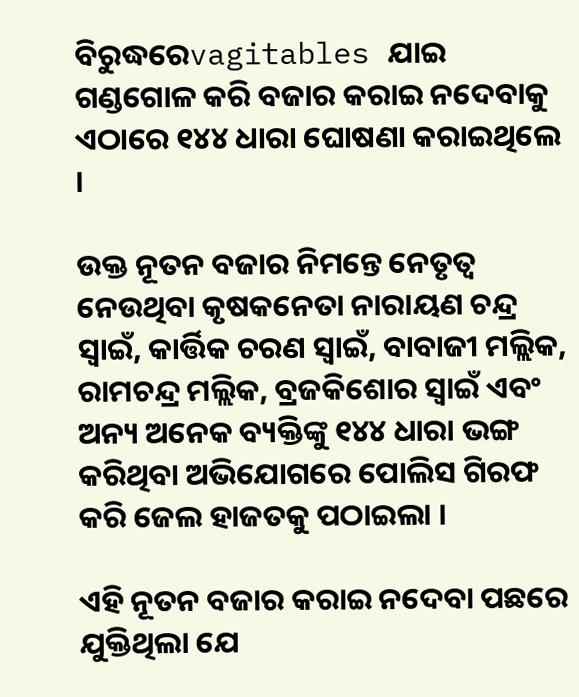ବିରୁଦ୍ଧରେvagitables ଯାଇ ଗଣ୍ଡଗୋଳ କରି ବଜାର କରାଇ ନଦେବାକୁ ଏଠାରେ ୧୪୪ ଧାରା ଘୋଷଣା କରାଇଥିଲେ ।

ଉକ୍ତ ନୂତନ ବଜାର ନିମନ୍ତେ ନେତୃତ୍ୱ ନେଉଥିବା କୃଷକନେତା ନାରାୟଣ ଚନ୍ଦ୍ର ସ୍ୱାଇଁ, କାର୍ତ୍ତିକ ଚରଣ ସ୍ୱାଇଁ, ବାବାଜୀ ମଲ୍ଲିକ, ରାମଚନ୍ଦ୍ର ମଲ୍ଲିକ, ବ୍ରଜକିଶୋର ସ୍ୱାଇଁ ଏବଂ ଅନ୍ୟ ଅନେକ ବ୍ୟକ୍ତିଙ୍କୁ ୧୪୪ ଧାରା ଭଙ୍ଗ କରିଥିବା ଅଭିଯୋଗରେ ପୋଲିସ ଗିରଫ କରି ଜେଲ ହାଜତକୁ ପଠାଇଲା ।

ଏହି ନୂତନ ବଜାର କରାଇ ନଦେବା ପଛରେ ଯୁକ୍ତିଥିଲା ଯେ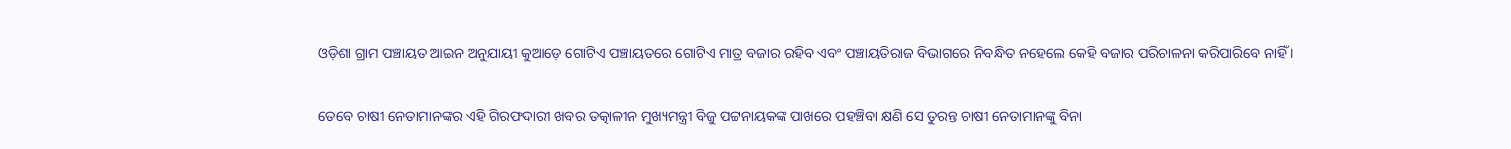ଓଡ଼ିଶା ଗ୍ରାମ ପଞ୍ଚାୟତ ଆଇନ ଅନୁଯାୟୀ କୁଆଡ଼େ ଗୋଟିଏ ପଞ୍ଚାୟତରେ ଗୋଟିଏ ମାତ୍ର ବଜାର ରହିବ ଏବଂ ପଞ୍ଚାୟତିରାଜ ବିଭାଗରେ ନିବନ୍ଧିତ ନହେଲେ କେହି ବଜାର ପରିଚାଳନା କରିପାରିବେ ନାହିଁ ।

ତେବେ ଚାଷୀ ନେତାମାନଙ୍କର ଏହି ଗିରଫଦାରୀ ଖବର ତତ୍କାଳୀନ ମୁଖ୍ୟମନ୍ତ୍ରୀ ବିଜୁ ପଟ୍ଟନାୟକଙ୍କ ପାଖରେ ପହଞ୍ଚିବା କ୍ଷଣି ସେ ତୁରନ୍ତ ଚାଷୀ ନେତାମାନଙ୍କୁ ବିନା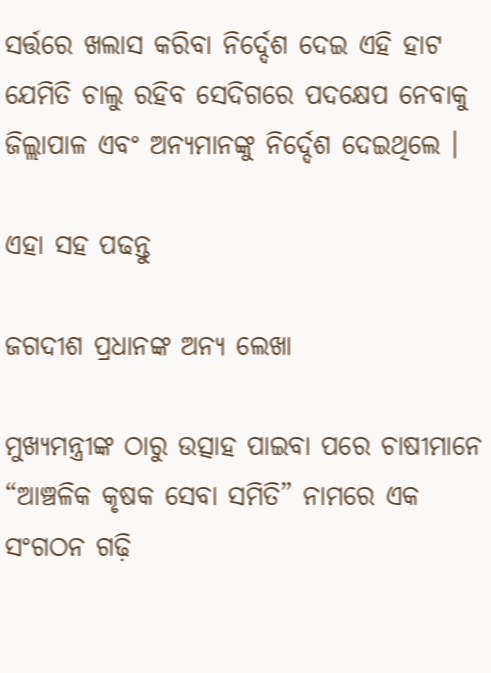ସର୍ତ୍ତରେ ଖଲାସ କରିବା ନିର୍ଦ୍ଦେଶ ଦେଇ ଏହି ହାଟ ଯେମିତି ଚାଲୁ ରହିବ ସେଦିଗରେ ପଦକ୍ଷେପ ନେବାକୁ ଜିଲ୍ଲାପାଳ ଏବଂ ଅନ୍ୟମାନଙ୍କୁ ନିର୍ଦ୍ଦେଶ ଦେଇଥିଲେ ।

ଏହା ସହ ପଢନ୍ତୁ

ଜଗଦୀଶ ପ୍ରଧାନଙ୍କ ଅନ୍ୟ ଲେଖା

ମୁଖ୍ୟମନ୍ତ୍ରୀଙ୍କ ଠାରୁ ଉତ୍ସାହ ପାଇବା ପରେ ଚାଷୀମାନେ “ଆଞ୍ଚଳିକ କୃଷକ ସେବା ସମିତି” ନାମରେ ଏକ ସଂଗଠନ ଗଢ଼ି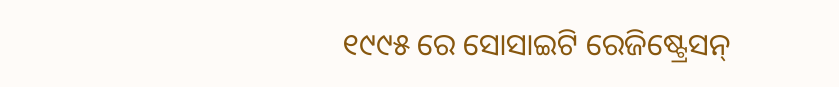୧୯୯୫ ରେ ସୋସାଇଟି ରେଜିଷ୍ଟ୍ରେସନ୍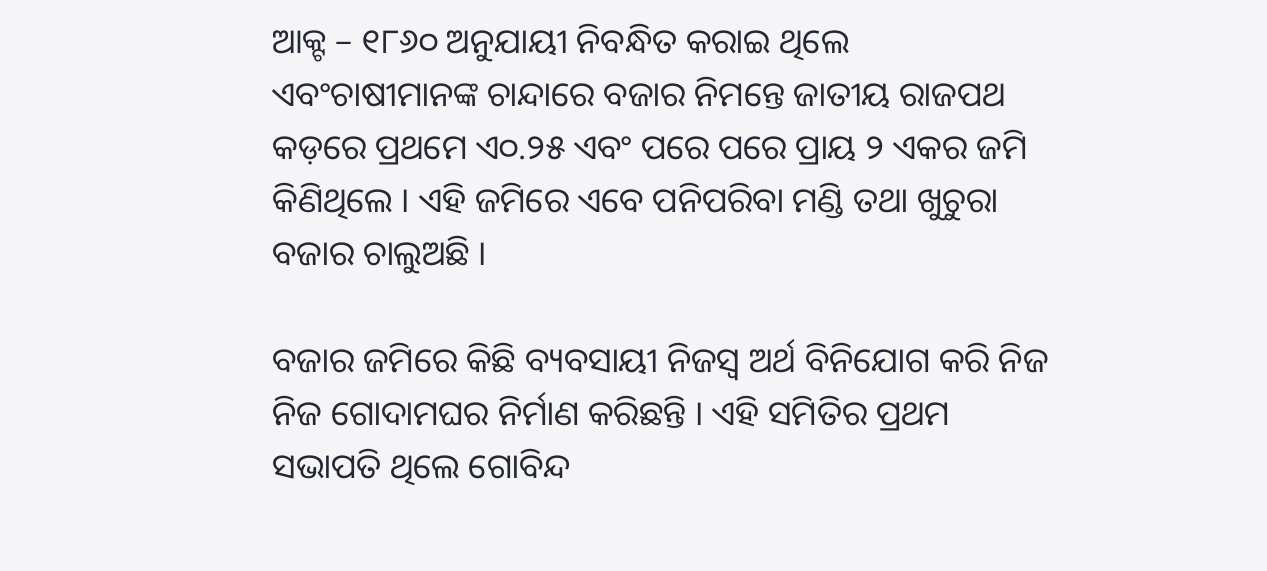ଆକ୍ଟ – ୧୮୬୦ ଅନୁଯାୟୀ ନିବନ୍ଧିତ କରାଇ ଥିଲେ ଏବଂଚାଷୀମାନଙ୍କ ଚାନ୍ଦାରେ ବଜାର ନିମନ୍ତେ ଜାତୀୟ ରାଜପଥ କଡ଼ରେ ପ୍ରଥମେ ଏ୦.୨୫ ଏବଂ ପରେ ପରେ ପ୍ରାୟ ୨ ଏକର ଜମି କିଣିଥିଲେ । ଏହି ଜମିରେ ଏବେ ପନିପରିବା ମଣ୍ଡି ତଥା ଖୁଚୁରା ବଜାର ଚାଲୁଅଛି ।

ବଜାର ଜମିରେ କିଛି ବ୍ୟବସାୟୀ ନିଜସ୍ୱ ଅର୍ଥ ବିନିଯୋଗ କରି ନିଜ ନିଜ ଗୋଦାମଘର ନିର୍ମାଣ କରିଛନ୍ତି । ଏହି ସମିତିର ପ୍ରଥମ ସଭାପତି ଥିଲେ ଗୋବିନ୍ଦ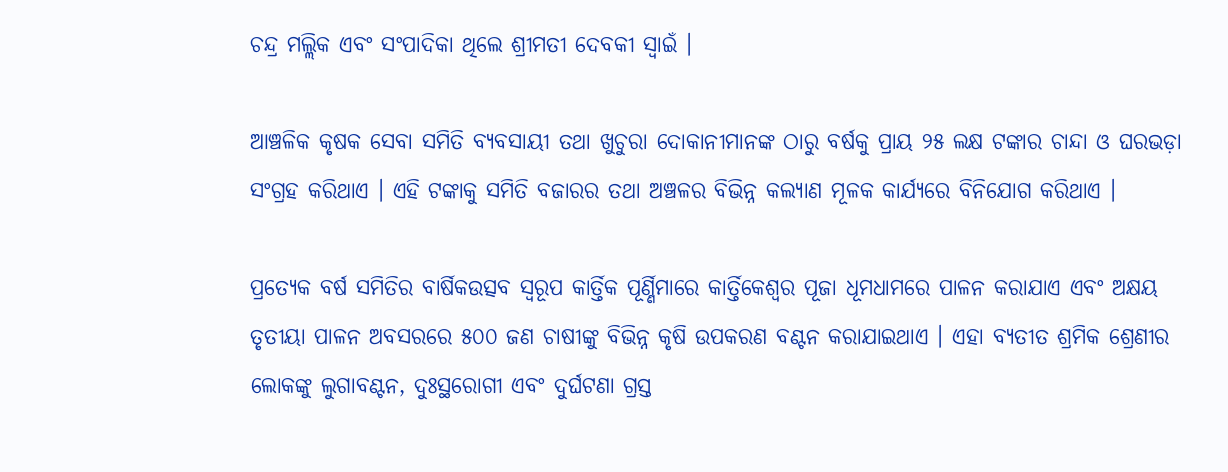ଚନ୍ଦ୍ର ମଲ୍ଲିକ ଏବଂ ସଂପାଦିକା ଥିଲେ ଶ୍ରୀମତୀ ଦେବକୀ ସ୍ୱାଇଁ ।

ଆଞ୍ଚଳିକ କୃଷକ ସେବା ସମିତି ବ୍ୟବସାୟୀ ତଥା ଖୁଚୁରା ଦୋକାନୀମାନଙ୍କ ଠାରୁ ବର୍ଷକୁ ପ୍ରାୟ ୨୫ ଲକ୍ଷ ଟଙ୍କାର ଚାନ୍ଦା ଓ ଘରଭଡ଼ା ସଂଗ୍ରହ କରିଥାଏ । ଏହି ଟଙ୍କାକୁ ସମିତି ବଜାରର ତଥା ଅଞ୍ଚଳର ବିଭିନ୍ନ କଲ୍ୟାଣ ମୂଳକ କାର୍ଯ୍ୟରେ ବିନିଯୋଗ କରିଥାଏ ।

ପ୍ରତ୍ୟେକ ବର୍ଷ ସମିତିର ବାର୍ଷିକଉତ୍ସବ ସ୍ୱରୂପ କାର୍ତ୍ତିକ ପୂର୍ଣ୍ଣିମାରେ କାର୍ତ୍ତିକେଶ୍ୱର ପୂଜା ଧୂମଧାମରେ ପାଳନ କରାଯାଏ ଏବଂ ଅକ୍ଷୟ ତୃତୀୟା ପାଳନ ଅବସରରେ ୫୦୦ ଜଣ ଚାଷୀଙ୍କୁ ବିଭିନ୍ନ କୃଷି ଉପକରଣ ବଣ୍ଟନ କରାଯାଇଥାଏ । ଏହା ବ୍ୟତୀତ ଶ୍ରମିକ ଶ୍ରେଣୀର ଲୋକଙ୍କୁ ଲୁଗାବଣ୍ଟନ, ଦୁଃସ୍ଥରୋଗୀ ଏବଂ ଦୁର୍ଘଟଣା ଗ୍ରସ୍ତ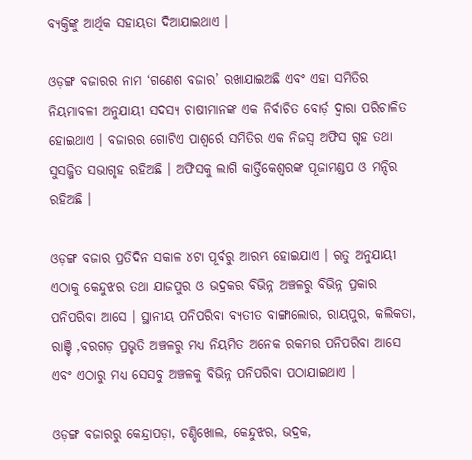ବ୍ୟକ୍ତିଙ୍କୁ ଆର୍ଥିକ ସହାୟତା ଦିଆଯାଇଥାଏ ।

ଓଡ଼ଙ୍ଗ ବଜାରର ନାମ ‘ଗଣେଶ ବଜାର’ ରଖାଯାଇଅଛି ଏବଂ ଏହା ସମିତିର ନିୟମାବଳୀ ଅନୁଯାୟୀ ସଦସ୍ୟ ଚାଷୀମାନଙ୍କ ଏକ ନିର୍ବାଚିତ ବୋର୍ଡ଼ ଦ୍ୱାରା ପରିଚାଳିତ ହୋଇଥାଏ । ବଜାରର ଗୋଟିଏ ପାଶ୍ୱର୍ରେ ସମିତିର ଏକ ନିଜସ୍ୱ ଅଫିସ ଗୃହ ତଥା ସୁସଜ୍ଜିତ ସଭାଗୃହ ରହିଅଛି । ଅଫିସକୁ ଲାଗି କାର୍ତ୍ତିକେଶ୍ୱରଙ୍କ ପୂଜାମଣ୍ଡପ ଓ ମନ୍ଦିର ରହିଅଛି ।

ଓଡ଼ଙ୍ଗ ବଜାର ପ୍ରତିଦିନ ସକାଳ ୪ଟା ପୂର୍ବରୁ ଆରମ୍ଭ ହୋଇଯାଏ । ଋତୁ ଅନୁଯାୟୀ ଏଠାକୁ କେନ୍ଦୁଝର ତଥା ଯାଜପୁର ଓ ଭଦ୍ରକର ବିଭିନ୍ନ ଅଞ୍ଚଳରୁ ବିଭିନ୍ନ ପ୍ରକାର ପନିପରିବା ଆସେ । ସ୍ଥାନୀୟ ପନିପରିବା ବ୍ୟତୀତ ବାଙ୍ଗାଲୋର, ରାୟପୁର, କଲିକତା, ରାଞ୍ଚି ,ବରଗଡ଼ ପ୍ରଭୃତି ଅଞ୍ଚଳରୁ ମଧ୍ୟ ନିୟମିତ ଅନେକ ରକମର ପନିପରିବା ଆସେ ଏବଂ ଏଠାରୁ ମଧ୍ୟ ସେସବୁ ଅଞ୍ଚଳକୁ ବିଭିନ୍ନ ପନିପରିବା ପଠାଯାଇଥାଏ ।

ଓଡ଼ଙ୍ଗ ବଜାରରୁ କେନ୍ଦ୍ରାପଡ଼ା, ଚଣ୍ଡିଖୋଲ, କେନ୍ଦୁଝର, ଭଦ୍ରକ,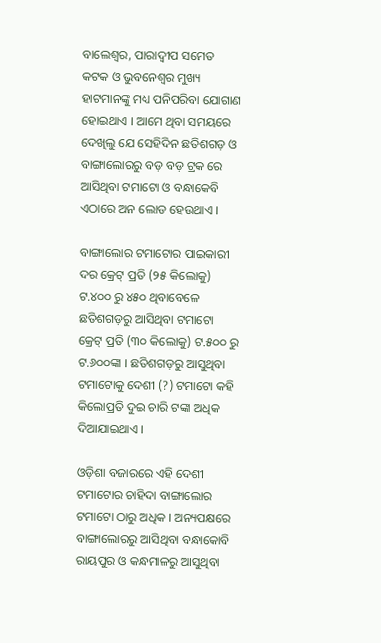ବାଲେଶ୍ୱର, ପାରାଦ୍ୱୀପ ସମେତ କଟକ ଓ ଭୁବନେଶ୍ୱର ମୁଖ୍ୟ ହାଟମାନଙ୍କୁ ମଧ୍ୟ ପନିପରିବା ଯୋଗାଣ ହୋଇଥାଏ । ଆମେ ଥିବା ସମୟରେ ଦେଖିଲୁ ଯେ ସେହିଦିନ ଛତିଶଗଡ଼ ଓ ବାଙ୍ଗାଲୋରରୁ ବଡ଼ ବଡ଼ ଟ୍ରକ ରେ ଆସିଥିବା ଟମାଟୋ ଓ ବନ୍ଧାକେବି ଏଠାରେ ଅନ ଲୋଡ ହେଉଥାଏ ।

ବାଙ୍ଗାଲୋର ଟମାଟୋର ପାଇକାରୀ ଦର କ୍ରେଟ୍ ପ୍ରତି (୨୫ କିଲୋକୁ) ଟ.୪୦୦ ରୁ ୪୫୦ ଥିବାବେଳେ ଛତିଶଗଡ଼ରୁ ଆସିଥିବା ଟମାଟୋ କ୍ରେଟ୍ ପ୍ରତି (୩୦ କିଲୋକୁ) ଟ.୫୦୦ ରୁ ଟ.୬୦୦ଙ୍କା । ଛତିଶଗଡ଼ରୁ ଆସୁଥିବା ଟମାଟୋକୁ ଦେଶୀ (?) ଟମାଟୋ କହି କିଲୋପ୍ରତି ଦୁଇ ଚାରି ଟଙ୍କା ଅଧିକ ଦିଆଯାଇଥାଏ ।

ଓଡ଼ିଶା ବଜାରରେ ଏହି ଦେଶୀ ଟମାଟୋର ଚାହିଦା ବାଙ୍ଗାଲୋର ଟମାଟୋ ଠାରୁ ଅଧିକ । ଅନ୍ୟପକ୍ଷରେ ବାଙ୍ଗାଲୋରରୁ ଆସିଥିବା ବନ୍ଧାକୋବି ରାୟପୁର ଓ କନ୍ଧମାଳରୁ ଆସୁଥିବା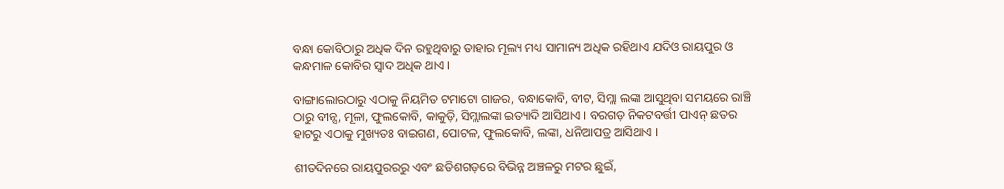ବନ୍ଧା କୋବିଠାରୁ ଅଧିକ ଦିନ ରହୁଥିବାରୁ ତାହାର ମୂଲ୍ୟ ମଧ୍ୟ ସାମାନ୍ୟ ଅଧିକ ରହିଥାଏ ଯଦିଓ ରାୟପୁର ଓ କନ୍ଧମାଳ କୋବିର ସ୍ୱାଦ ଅଧିକ ଥାଏ ।

ବାଙ୍ଗାଲୋରଠାରୁ ଏଠାକୁ ନିୟମିତ ଟମାଟୋ ଗାଜର, ବନ୍ଧାକୋବି, ବୀଟ, ସିମ୍ଲା ଲଙ୍କା ଆସୁଥିବା ସମୟରେ ରାଞ୍ଚି ଠାରୁ ବୀନ୍ସ, ମୂଳା, ଫୁଲକୋବି, କାକୁଡ଼ି, ସିମ୍ଲାଲଙ୍କା ଇତ୍ୟାଦି ଆସିଥାଏ । ବରଗଡ଼ ନିକଟବର୍ତ୍ତୀ ପାଏନ୍ ଛତର ହାଟରୁ ଏଠାକୁ ମୁଖ୍ୟତଃ ବାଇଗଣ, ପୋଟଳ, ଫୁଲକୋବି, ଲଙ୍କା, ଧନିଆପତ୍ର ଆସିଥାଏ ।

ଶୀତଦିନରେ ରାୟପୁରରରୁ ଏବଂ ଛତିଶଗଡ଼ରେ ବିଭିନ୍ନ ଅଞ୍ଚଳରୁ ମଟର ଛୁଇଁ,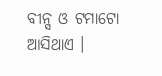ବୀନ୍ସ ଓ ଟମାଟୋ ଆସିଥାଏ ।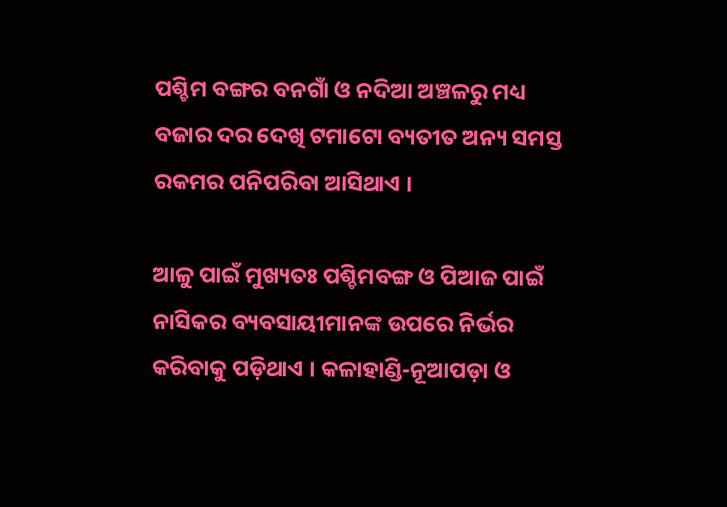ପଶ୍ଚିମ ବଙ୍ଗର ବନଗାଁ ଓ ନଦିଆ ଅଞ୍ଚଳରୁ ମଧ୍ୟ ବଜାର ଦର ଦେଖି ଟମାଟୋ ବ୍ୟତୀତ ଅନ୍ୟ ସମସ୍ତ ରକମର ପନିପରିବା ଆସିଥାଏ ।

ଆଳୁ ପାଇଁ ମୁଖ୍ୟତଃ ପଶ୍ଚିମବଙ୍ଗ ଓ ପିଆଜ ପାଇଁ ନାସିକର ବ୍ୟବସାୟୀମାନଙ୍କ ଉପରେ ନିର୍ଭର କରିବାକୁ ପଡ଼ିଥାଏ । କଳାହାଣ୍ଡି-ନୂଆପଡ଼ା ଓ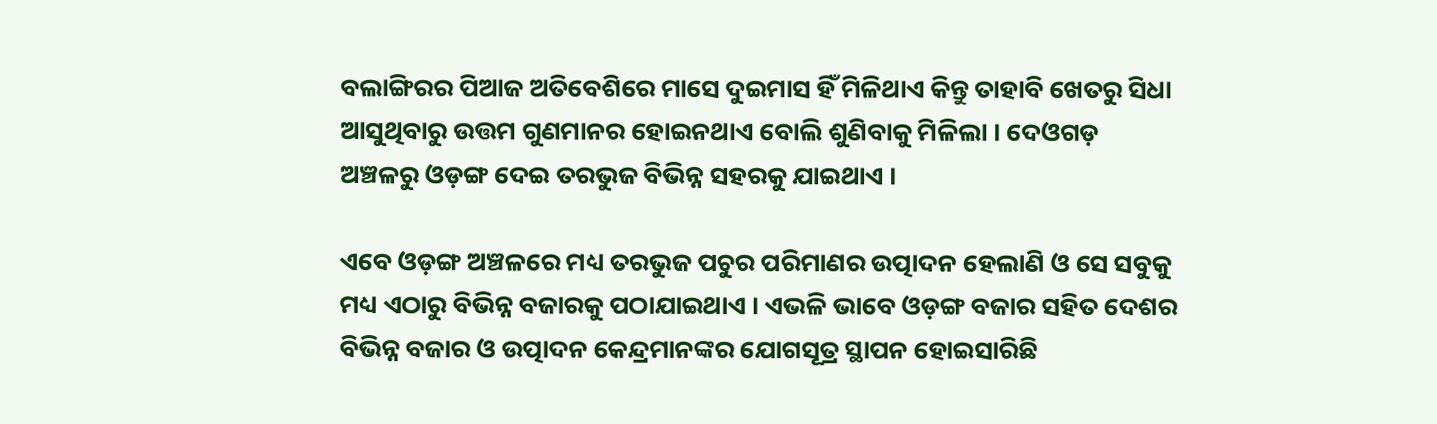ବଲାଙ୍ଗିରର ପିଆଜ ଅତିବେଶିରେ ମାସେ ଦୁଇମାସ ହିଁ ମିଳିଥାଏ କିନ୍ତୁ ତାହାବି ଖେତରୁ ସିଧା ଆସୁଥିବାରୁ ଉତ୍ତମ ଗୁଣମାନର ହୋଇନଥାଏ ବୋଲି ଶୁଣିବାକୁ ମିଳିଲା । ଦେଓଗଡ଼ ଅଞ୍ଚଳରୁ ଓଡ଼ଙ୍ଗ ଦେଇ ତରଭୁଜ ବିଭିନ୍ନ ସହରକୁ ଯାଇଥାଏ ।

ଏବେ ଓଡ଼ଙ୍ଗ ଅଞ୍ଚଳରେ ମଧ୍ୟ ତରଭୁଜ ପଚୁର ପରିମାଣର ଉତ୍ପାଦନ ହେଲାଣି ଓ ସେ ସବୁକୁ ମଧ୍ୟ ଏଠାରୁ ବିଭିନ୍ନ ବଜାରକୁ ପଠାଯାଇଥାଏ । ଏଭଳି ଭାବେ ଓଡ଼ଙ୍ଗ ବଜାର ସହିତ ଦେଶର ବିଭିନ୍ନ ବଜାର ଓ ଉତ୍ପାଦନ କେନ୍ଦ୍ରମାନଙ୍କର ଯୋଗସୂତ୍ର ସ୍ଥାପନ ହୋଇସାରିଛି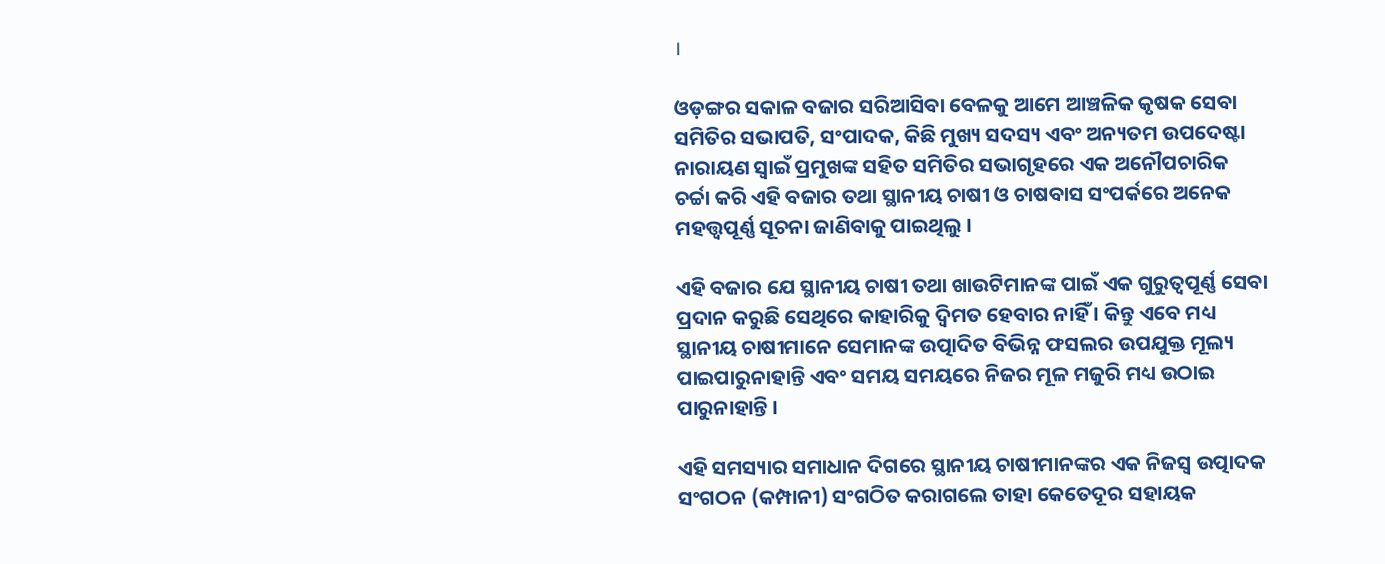।

ଓଡ଼ଙ୍ଗର ସକାଳ ବଜାର ସରିଆସିବା ବେଳକୁ ଆମେ ଆଞ୍ଚଳିକ କୃଷକ ସେବା ସମିତିର ସଭାପତି, ସଂପାଦକ, କିଛି ମୁଖ୍ୟ ସଦସ୍ୟ ଏବଂ ଅନ୍ୟତମ ଉପଦେଷ୍ଟା ନାରାୟଣ ସ୍ୱାଇଁ ପ୍ରମୁଖଙ୍କ ସହିତ ସମିତିର ସଭାଗୃହରେ ଏକ ଅନୌପଚାରିକ ଚର୍ଚ୍ଚା କରି ଏହି ବଜାର ତଥା ସ୍ଥାନୀୟ ଚାଷୀ ଓ ଚାଷବାସ ସଂପର୍କରେ ଅନେକ ମହତ୍ତ୍ୱପୂର୍ଣ୍ଣ ସୂଚନା ଜାଣିବାକୁ ପାଇଥିଲୁ ।

ଏହି ବଜାର ଯେ ସ୍ଥାନୀୟ ଚାଷୀ ତଥା ଖାଉଟିମାନଙ୍କ ପାଇଁ ଏକ ଗୁରୁତ୍ୱପୂର୍ଣ୍ଣ ସେବା ପ୍ରଦାନ କରୁଛି ସେଥିରେ କାହାରିକୁ ଦ୍ୱିମତ ହେବାର ନାହିଁ । କିନ୍ତୁ ଏବେ ମଧ୍ୟ ସ୍ଥାନୀୟ ଚାଷୀମାନେ ସେମାନଙ୍କ ଉତ୍ପାଦିତ ବିଭିନ୍ନ ଫସଲର ଉପଯୁକ୍ତ ମୂଲ୍ୟ ପାଇପାରୁନାହାନ୍ତି ଏବଂ ସମୟ ସମୟରେ ନିଜର ମୂଳ ମଜୁରି ମଧ୍ୟ ଉଠାଇ ପାରୁନାହାନ୍ତି ।

ଏହି ସମସ୍ୟାର ସମାଧାନ ଦିଗରେ ସ୍ଥାନୀୟ ଚାଷୀମାନଙ୍କର ଏକ ନିଜସ୍ୱ ଉତ୍ପାଦକ ସଂଗଠନ (କମ୍ପାନୀ) ସଂଗଠିତ କରାଗଲେ ତାହା କେତେଦୂର ସହାୟକ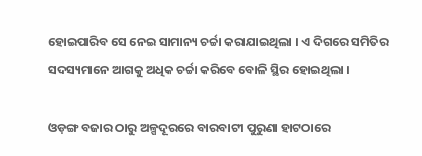ହୋଇପାରିବ ସେ ନେଇ ସାମାନ୍ୟ ଚର୍ଚ୍ଚା କରାଯାଇଥିଲା । ଏ ଦିଗରେ ସମିତିର ସଦସ୍ୟମାନେ ଆଗକୁ ଅଧିକ ଚର୍ଚ୍ଚା କରିବେ ବୋଳି ସ୍ଥିର ହୋଇଥିଲା ।

ଓଡ଼ଙ୍ଗ ବଜାର ଠାରୁ ଅଳ୍ପଦୂରରେ ବାରବାଟୀ ପୁରୁଣା ହାଟଠାରେ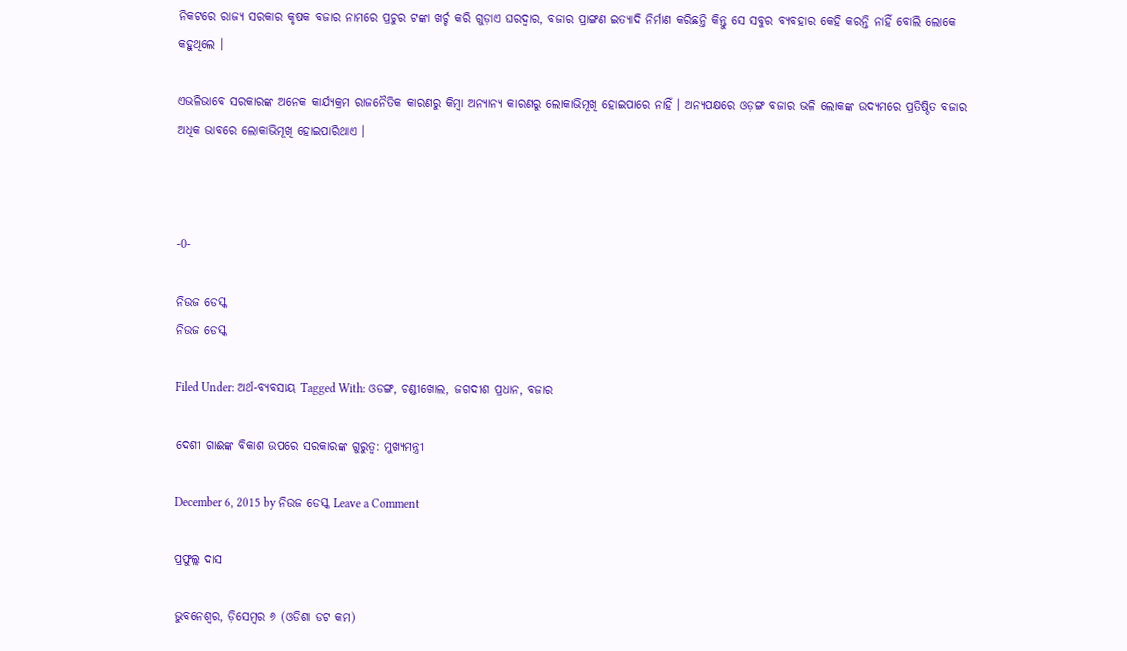ନିକଟରେ ରାଜ୍ୟ ସରକାର କୃଷକ ବଜାର ନାମରେ ପ୍ରଚୁର ଟଙ୍କା ଖର୍ଚ୍ଚ କରି ଗୁଡ଼ାଏ ଘରଦ୍ୱାର, ବଜାର ପ୍ରାଙ୍ଗଣ ଇତ୍ୟାଦି ନିର୍ମାଣ କରିଛନ୍ତି କିନ୍ତୁ ସେ ସବୁର ବ୍ୟବହାର କେହି କରନ୍ତି ନାହିଁ ବୋଲି ଲୋକେ କହୁଥିଲେ ।

ଏଭଳିଭାବେ ସରକାରଙ୍କ ଅନେକ କାର୍ଯ୍ୟକ୍ରମ ରାଜନୈତିକ କାରଣରୁ କିମ୍ବା ଅନ୍ୟାନ୍ୟ କାରଣରୁ ଲୋକାଭିମୂଖି ହୋଇପାରେ ନାହିଁ । ଅନ୍ୟପକ୍ଷରେ ଓଡ଼ଙ୍ଗ ବଜାର ଭଳି ଲୋକଙ୍କ ଉଦ୍ୟମରେ ପ୍ରତିଷ୍ଠିତ ବଜାର ଅଧିକ ଭାବରେ ଲୋକାଭିମୂଖି ହୋଇପାରିଥାଏ ।



-0-

ନିଉଜ ଡେସ୍କ
ନିଉଜ ଡେସ୍କ

Filed Under: ଅର୍ଥ-ବ୍ୟବସାୟ Tagged With: ଓଡଙ୍ଗ, ଚଣ୍ଡୀଖୋଲ, ଜଗଦୀଶ ପ୍ରଧାନ, ବଜାର

ଦେଶୀ ଗାଈଙ୍କ ବିକାଶ ଉପରେ ସରକାରଙ୍କ ଗୁରୁତ୍ଵ: ମୁଖ୍ୟମନ୍ତ୍ରୀ

December 6, 2015 by ନିଉଜ ଡେସ୍କ Leave a Comment

ପ୍ରଫୁଲ୍ଲ ଦାସ

ଭୁବନେଶ୍ଵର, ଡ଼ିସେମ୍ବର ୬ (ଓଡିଶା ଡଟ କମ)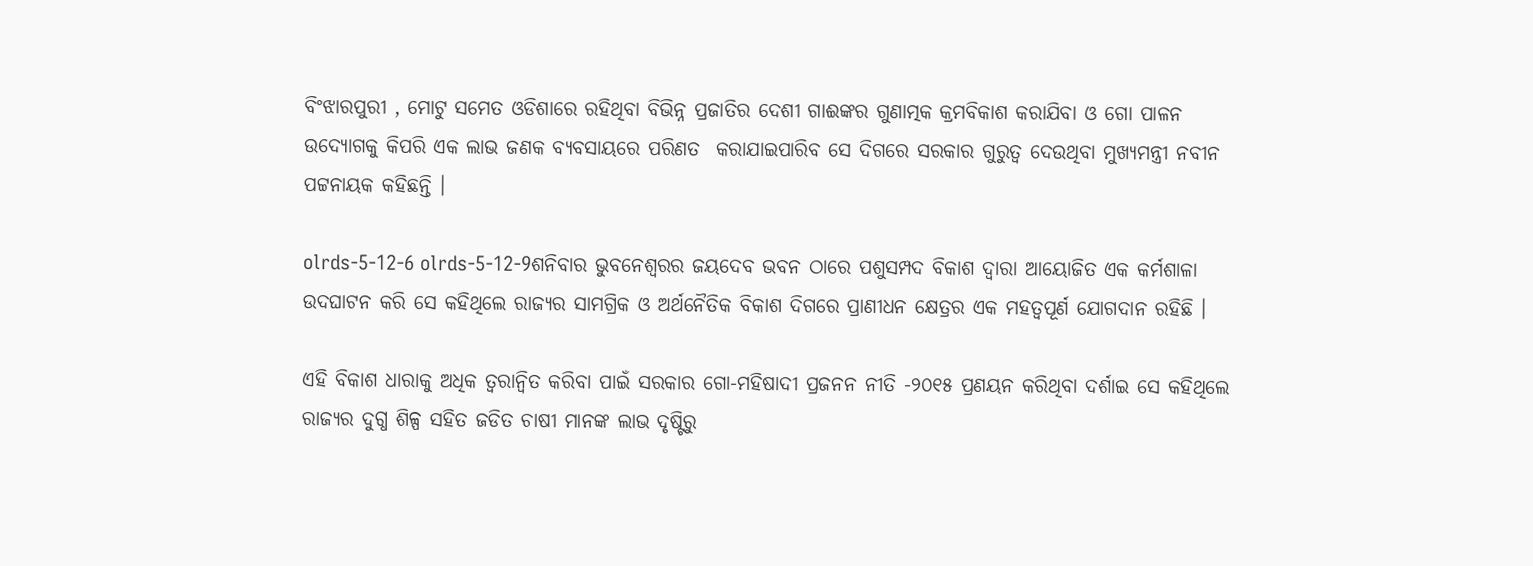ବିଂଝାରପୁରୀ , ମୋଟୁ ସମେତ ଓଡିଶାରେ ରହିଥିବା ବିଭିନ୍ନ ପ୍ରଜାତିର ଦେଶୀ ଗାଈଙ୍କର ଗୁଣାତ୍ମକ କ୍ରମବିକାଶ କରାଯିବା ଓ ଗୋ ପାଳନ ଉଦ୍ୟୋଗକୁ କିପରି ଏକ ଲାଭ ଜଣକ ବ୍ୟବସାୟରେ ପରିଣତ  କରାଯାଇପାରିବ ସେ ଦିଗରେ ସରକାର ଗୁରୁତ୍ଵ ଦେଉଥିବା ମୁଖ୍ୟମନ୍ତ୍ରୀ ନବୀନ ପଟ୍ଟନାୟକ କହିଛନ୍ତି ।

olrds-5-12-6 olrds-5-12-9ଶନିବାର ଭୁବନେଶ୍ଵରର ଜୟଦେବ ଭବନ ଠାରେ ପଶୁସମ୍ପଦ ବିକାଶ ଦ୍ଵାରା ଆୟୋଜିତ ଏକ କର୍ମଶାଳା ଉଦଘାଟନ କରି ସେ କହିଥିଲେ ରାଜ୍ୟର ସାମଗ୍ରିକ ଓ ଅର୍ଥନୈତିକ ବିକାଶ ଦିଗରେ ପ୍ରାଣୀଧନ କ୍ଷେତ୍ରର ଏକ ମହତ୍ଵପୂର୍ଣ ଯୋଗଦାନ ରହିଛି ।

ଏହି ବିକାଶ ଧାରାକୁ ଅଧିକ ତ୍ୱରାନ୍ୱିତ କରିବା ପାଇଁ ସରକାର ଗୋ-ମହିଷାଦୀ ପ୍ରଜନନ ନୀତି -୨୦୧୫ ପ୍ରଣୟନ କରିଥିବା ଦର୍ଶାଇ ସେ କହିଥିଲେ ରାଜ୍ୟର ଦୁଗ୍ଧ ଶିଳ୍ପ ସହିତ ଜଡିତ ଚାଷୀ ମାନଙ୍କ ଲାଭ ଦୃଷ୍ଟିରୁ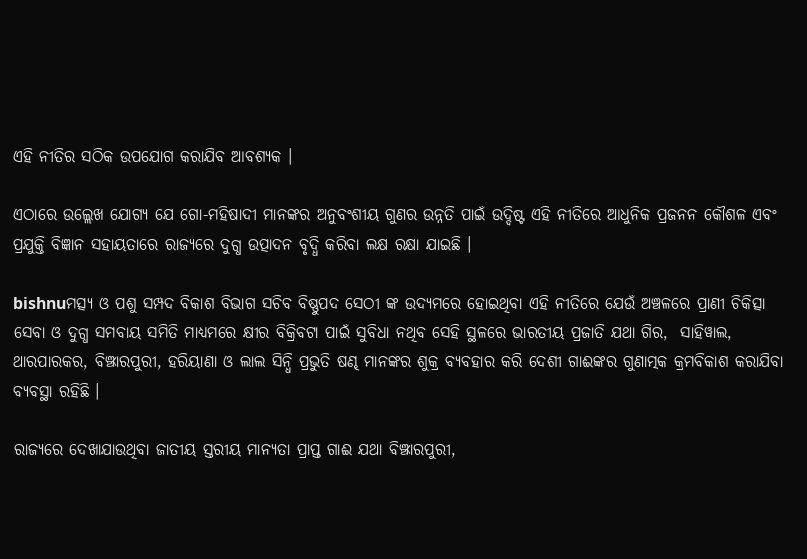ଏହି ନୀତିର ସଠିକ ଉପଯୋଗ କରାଯିବ ଆବଶ୍ୟକ ।

ଏଠାରେ ଉଲ୍ଲେଖ ଯୋଗ୍ୟ ଯେ ଗୋ-ମହିଷାଦୀ ମାନଙ୍କର ଅନୁବଂଶୀୟ ଗୁଣର ଉନ୍ନତି ପାଇଁ ଉଦ୍ଦିଷ୍ଟ ଏହି ନୀତିରେ ଆଧୁନିକ ପ୍ରଜନନ କୌଶଳ ଏବଂ ପ୍ରଯୁକ୍ତି ବିଜ୍ଞାନ ସହାୟତାରେ ରାଜ୍ୟରେ ଦୁଗ୍ଧ ଉତ୍ପାଦନ ବୃଦ୍ଧି କରିବା ଲକ୍ଷ ରକ୍ଷା ଯାଇଛି ।

bishnuମତ୍ସ୍ୟ ଓ ପଶୁ ସମ୍ପଦ ବିକାଶ ବିଭାଗ ସଚିବ ବିଷ୍ଣୁପଦ ସେଠୀ ଙ୍କ ଉଦ୍ୟମରେ ହୋଇଥିବା ଏହି ନୀତିରେ ଯେଉଁ ଅଞ୍ଚଳରେ ପ୍ରାଣୀ ଚିକିତ୍ସା ସେବା ଓ ଦୁଗ୍ଧ ସମବାୟ ସମିତି ମାଧ୍ୟମରେ କ୍ଷୀର ବିକ୍ରିବଟା ପାଇଁ ସୁବିଧା ନଥିବ ସେହି ସ୍ଥଳରେ ଭାରତୀୟ ପ୍ରଜାତି ଯଥା ଗିର,  ସାହିୱାଲ, ଥାରପାରକର, ବିଞ୍ଝାରପୁରୀ, ହରିୟାଣା ଓ ଲାଲ ସିନ୍ଧି ପ୍ରଭୁତି ଷଣ୍ଢ ମାନଙ୍କର ଶୁକ୍ର ବ୍ୟବହାର କରି ଦେଶୀ ଗାଈଙ୍କର ଗୁଣାତ୍ମକ କ୍ରମବିକାଶ କରାଯିବା ବ୍ୟବସ୍ଥା ରହିଛି ।

ରାଜ୍ୟରେ ଦେଖାଯାଉଥିବା ଜାତୀୟ ସ୍ତରୀୟ ମାନ୍ୟତା ପ୍ରାପ୍ତ ଗାଈ ଯଥା ବିଞ୍ଝାରପୁରୀ,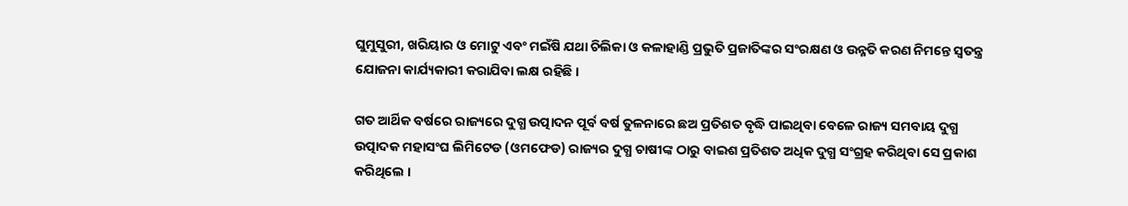ଘୁମୁସୁରୀ, ଖରିୟାର ଓ ମୋଟୁ ଏବଂ ମଇଁଷି ଯଥା ଚିଲିକା ଓ କଳାହାଣ୍ଡି ପ୍ରଭୁତି ପ୍ରଜାତିଙ୍କର ସଂରକ୍ଷଣ ଓ ଉନ୍ନତି କରଣ ନିମନ୍ତେ ସ୍ଵତନ୍ତ୍ର ଯୋଜନା କାର୍ଯ୍ୟକାରୀ କରାଯିବା ଲକ୍ଷ ରହିଛି ।

ଗତ ଆର୍ଥିକ ବର୍ଷରେ ରାଜ୍ୟରେ ଦୁଗ୍ଧ ଉତ୍ପାଦନ ପୂର୍ବ ବର୍ଷ ତୁଳନାରେ ଛଅ ପ୍ରତିଶତ ବୃଦ୍ଧି ପାଇଥିବା ବେଳେ ରାଜ୍ୟ ସମବାୟ ଦୁଗ୍ଧ ଉତ୍ପାଦକ ମହାସଂଘ ଲିମିଟେଡ (ଓମଫେଡ) ରାଜ୍ୟର ଦୁଗ୍ଧ ଚାଷୀଙ୍କ ଠାରୁ ବାଇଶ ପ୍ରତିଶତ ଅଧିକ ଦୁଗ୍ଧ ସଂଗ୍ରହ କରିଥିବା ସେ ପ୍ରକାଶ କରିଥିଲେ ।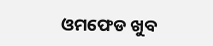ଓମଫେଡ ଖୁବ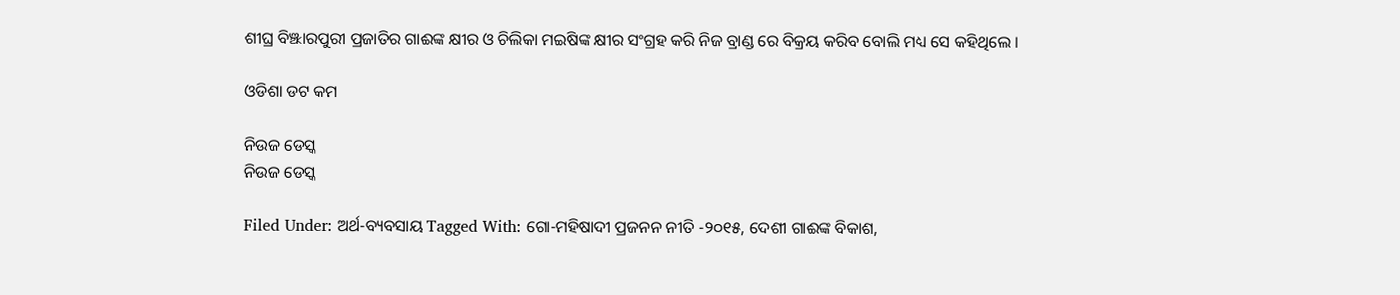ଶୀଘ୍ର ବିଞ୍ଝାରପୁରୀ ପ୍ରଜାତିର ଗାଈଙ୍କ କ୍ଷୀର ଓ ଚିଲିକା ମଇଷିଙ୍କ କ୍ଷୀର ସଂଗ୍ରହ କରି ନିଜ ବ୍ରାଣ୍ଡ ରେ ବିକ୍ରୟ କରିବ ବୋଲି ମଧ୍ୟ ସେ କହିଥିଲେ ।

ଓଡିଶା ଡଟ କମ

ନିଉଜ ଡେସ୍କ
ନିଉଜ ଡେସ୍କ

Filed Under: ଅର୍ଥ-ବ୍ୟବସାୟ Tagged With: ଗୋ-ମହିଷାଦୀ ପ୍ରଜନନ ନୀତି -୨୦୧୫, ଦେଶୀ ଗାଈଙ୍କ ବିକାଶ,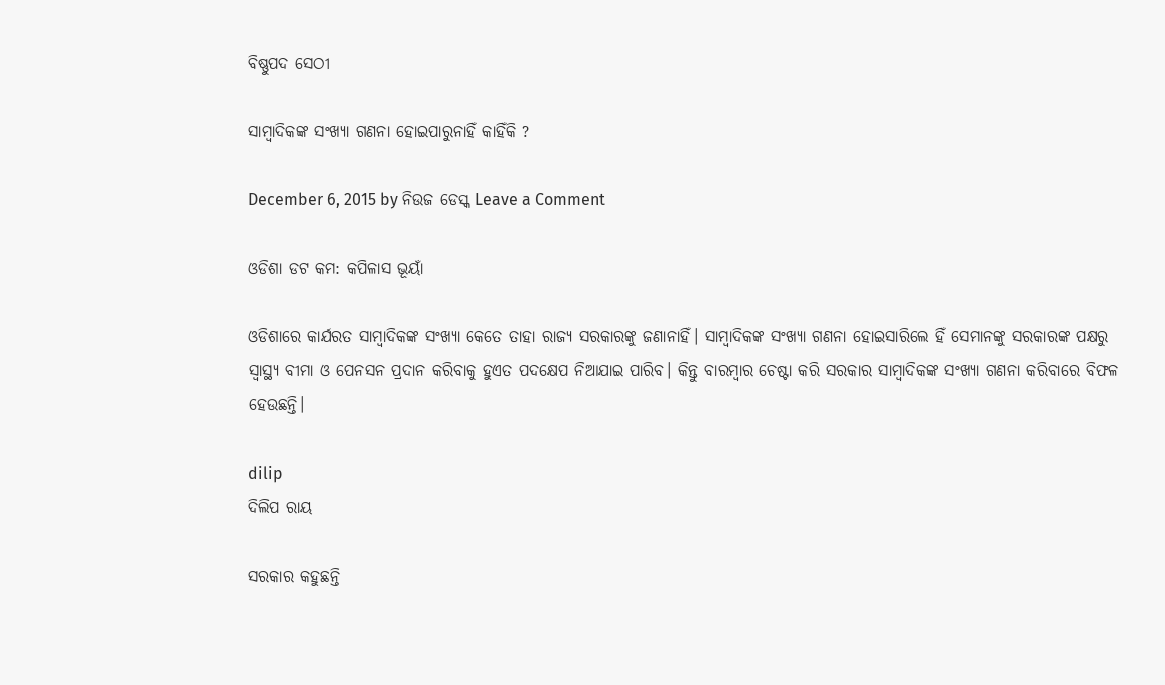ବିଷ୍ଣୁପଦ ସେଠୀ

ସାମ୍ବାଦିକଙ୍କ ସଂଖ୍ୟା ଗଣନା ହୋଇପାରୁନାହିଁ କାହିଁକି ?

December 6, 2015 by ନିଉଜ ଡେସ୍କ Leave a Comment

ଓଡିଶା ଡଟ କମ: କପିଳାସ ଭୂୟାଁ

ଓଡିଶାରେ କାର୍ଯରତ ସାମ୍ବାଦିକଙ୍କ ସଂଖ୍ୟା କେତେ ତାହା ରାଜ୍ୟ ସରକାରଙ୍କୁ ଜଣାନାହିଁ। ସାମ୍ବାଦିକଙ୍କ ସଂଖ୍ୟା ଗଣନା ହୋଇସାରିଲେ ହିଁ ସେମାନଙ୍କୁ ସରକାରଙ୍କ ପକ୍ଷରୁ ସ୍ୱାସ୍ଥ୍ୟ ବୀମା ଓ ପେନସନ ପ୍ରଦାନ କରିବାକୁ ହୁଏତ ପଦକ୍ଷେପ ନିଆଯାଇ ପାରିବ। କିନ୍ତୁ ବାରମ୍ବାର ଚେଷ୍ଟା କରି ସରକାର ସାମ୍ବାଦିକଙ୍କ ସଂଖ୍ୟା ଗଣନା କରିବାରେ ବିଫଳ ହେଉଛନ୍ତି।

dilip
ଦିଲିପ ରାୟ

ସରକାର କହୁଛନ୍ତି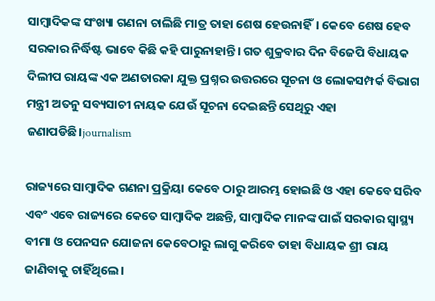ସାମ୍ବାଦିକଙ୍କ ସଂଖ୍ୟା ଗଣନା ଚାଲିଛି ମାତ୍ର ତାହା ଶେଷ ହେଉନାହିଁ। କେବେ ଶେଷ ହେବ ସରକାର ନିର୍ଦ୍ଧିଷ୍ଟ ଭାବେ କିଛି କହି ପାରୁନାହାନ୍ତି। ଗତ ଶୁକ୍ରବାର ଦିନ ବିଜେପି ବିଧାୟକ ଦିଲୀପ ରାୟଙ୍କ ଏକ ଅଣତାରକା ଯୁକ୍ତ ପ୍ରଶ୍ନର ଉତ୍ତରରେ ସୂଚନା ଓ ଲୋକସମ୍ପର୍କ ବିଭାଗ ମନ୍ତ୍ରୀ ଅତନୁ ସବ୍ୟସାଚୀ ନାୟକ ଯେଉଁ ସୂଚନା ଦେଇଛନ୍ତି ସେଥିରୁ ଏହା ଜଣାପଡିଛି।journalism

ରାଜ୍ୟରେ ସାମ୍ବାଦିକ ଗଣନା ପ୍ରକ୍ରିୟା କେବେ ଠାରୁ ଆରମ୍ଭ ହୋଇଛି ଓ ଏହା କେବେ ସରିବ ଏବଂ ଏବେ ରାଜ୍ୟରେ କେତେ ସାମ୍ବାଦିକ ଅଛନ୍ତି, ସାମ୍ବାଦିକ ମାନଙ୍କ ପାଇଁ ସରକାର ସ୍ୱାସ୍ଥ୍ୟ ବୀମା ଓ ପେନସନ ଯୋଜନା କେବେଠାରୁ ଲାଗୁ କରିବେ ତାହା ବିଧାୟକ ଶ୍ରୀ ରାୟ ଜାଣିବାକୁ ଚାହିଁଥିଲେ।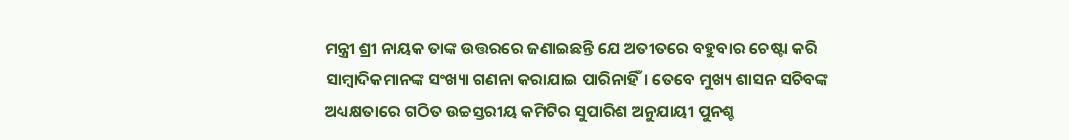ମନ୍ତ୍ରୀ ଶ୍ରୀ ନାୟକ ତାଙ୍କ ଉତ୍ତରରେ ଜଣାଇଛନ୍ତି ଯେ ଅତୀତରେ ବହୁବାର ଚେଷ୍ଟା କରି ସାମ୍ବାଦିକମାନଙ୍କ ସଂଖ୍ୟା ଗଣନା କରାଯାଇ ପାରିନାହିଁ। ତେବେ ମୁଖ୍ୟ ଶାସନ ସଚିବଙ୍କ ଅଧ୍ୟକ୍ଷତାରେ ଗଠିତ ଉଚ୍ଚସ୍ତରୀୟ କମିଟିର ସୁପାରିଶ ଅନୁଯାୟୀ ପୁନଶ୍ଚ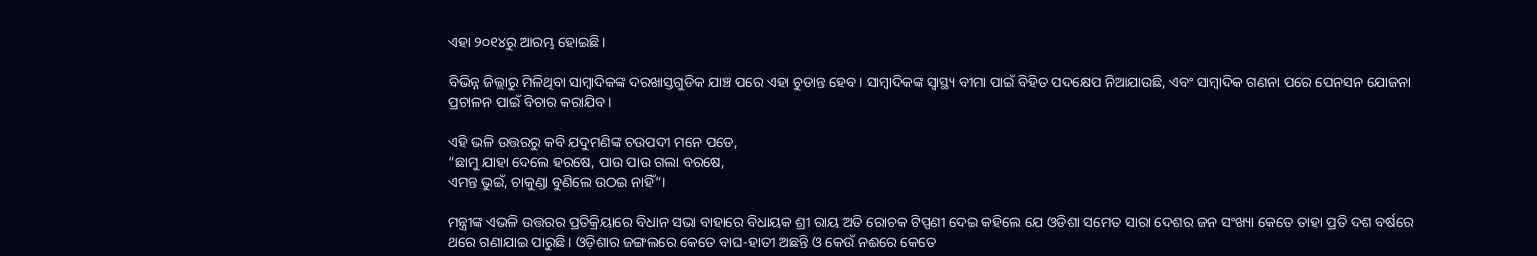ଏହା ୨୦୧୪ରୁ ଆରମ୍ଭ ହୋଇଛି।

ବିଭିନ୍ନ ଜିଲ୍ଲାରୁ ମିଳିଥିବା ସାମ୍ବାଦିକଙ୍କ ଦରଖାସ୍ତଗୁଡିକ ଯାଞ୍ଚ ପରେ ଏହା ଚୁଡାନ୍ତ ହେବ। ସାମ୍ବାଦିକଙ୍କ ସ୍ୱାସ୍ଥ୍ୟ ବୀମା ପାଇଁ ବିହିତ ପଦକ୍ଷେପ ନିଆଯାଉଛି, ଏବଂ ସାମ୍ବାଦିକ ଗଣନା ପରେ ପେନସନ ଯୋଜନା ପ୍ରଚାଳନ ପାଇଁ ବିଚାର କରାଯିବ।

ଏହି ଭଳି ଉତ୍ତରରୁ କବି ଯଦୁମଣିଙ୍କ ଚଉପଦୀ ମନେ ପଡେ,
“ଛାମୁ ଯାହା ଦେଲେ ହରଷେ, ପାଉ ପାଉ ଗଲା ବରଷେ,
ଏମନ୍ତ ଭୁଇଁ, ଚାକୁଣ୍ଡା ବୁଣିଲେ ଉଠଇ ନାହିଁ“।

ମନ୍ତ୍ରୀଙ୍କ ଏଭଳି ଉତ୍ତରର ପ୍ରତିକ୍ରିୟାରେ ବିଧାନ ସଭା ବାହାରେ ବିଧାୟକ ଶ୍ରୀ ରାୟ ଅତି ରୋଚକ ଟିପ୍ପଣୀ ଦେଇ କହିଲେ ଯେ ଓଡିଶା ସମେତ ସାରା ଦେଶର ଜନ ସଂଖ୍ୟା କେତେ ତାହା ପ୍ରତି ଦଶ ବର୍ଷରେ ଥରେ ଗଣାଯାଇ ପାରୁଛି। ଓଡ଼ିଶାର ଜଙ୍ଗଲରେ କେତେ ବାଘ-ହାତୀ ଅଛନ୍ତି ଓ କେଉଁ ନଈରେ କେତେ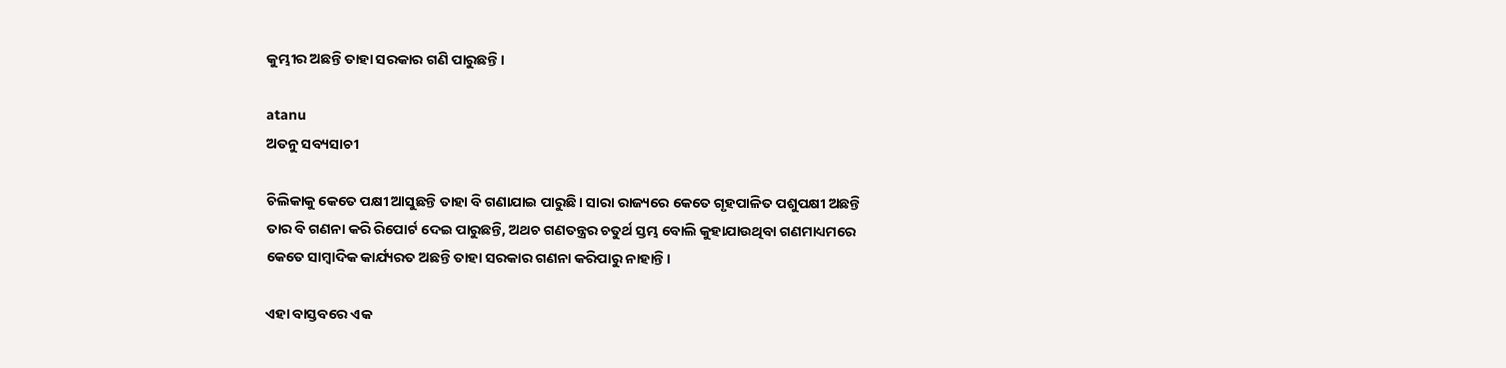କୁମ୍ଭୀର ଅଛନ୍ତି ତାହା ସରକାର ଗଣି ପାରୁଛନ୍ତି।

atanu
ଅତନୁ ସବ୍ୟସାଚୀ

ଚିଲିକାକୁ କେତେ ପକ୍ଷୀ ଆସୁଛନ୍ତି ତାହା ବି ଗଣାଯାଇ ପାରୁଛି। ସାରା ରାଜ୍ୟରେ କେତେ ଗୃହପାଳିତ ପଶୁପକ୍ଷୀ ଅଛନ୍ତି ତାର ବି ଗଣନା କରି ରିପୋର୍ଟ ଦେଇ ପାରୁଛନ୍ତି, ଅଥଚ ଗଣତନ୍ତ୍ରର ଚତୁର୍ଥ ସ୍ତମ୍ଭ ବୋଲି କୁହାଯାଉଥିବା ଗଣମାଧ୍ୟମରେ କେତେ ସାମ୍ବାଦିକ କାର୍ଯ୍ୟରତ ଅଛନ୍ତି ତାହା ସରକାର ଗଣନା କରିପାରୁ ନାହାନ୍ତି।

ଏହା ବାସ୍ତବରେ ଏକ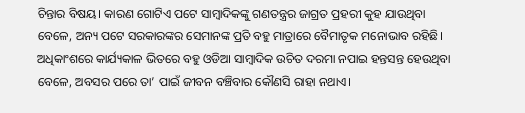ଚିନ୍ତାର ବିଷୟ। କାରଣ ଗୋଟିଏ ପଟେ ସାମ୍ବାଦିକଙ୍କୁ ଗଣତନ୍ତ୍ରର ଜାଗ୍ରତ ପ୍ରହରୀ କୁହ ଯାଉଥିବା ବେଳେ, ଅନ୍ୟ ପଟେ ସରକାରଙ୍କର ସେମାନଙ୍କ ପ୍ରତି ବହୁ ମାତ୍ରାରେ ବୈମାତୃକ ମନୋଭାବ ରହିଛି। ଅଧିକାଂଶରେ କାର୍ଯ୍ୟକାଳ ଭିତରେ ବହୁ ଓଡିଆ ସାମ୍ବାଦିକ ଉଚିତ ଦରମା ନପାଇ ହନ୍ତସନ୍ତ ହେଉଥିବା ବେଳେ, ଅବସର ପରେ ତା’ ପାଇଁ ଜୀବନ ବଞ୍ଚିବାର କୌଣସି ରାହା ନଥାଏ।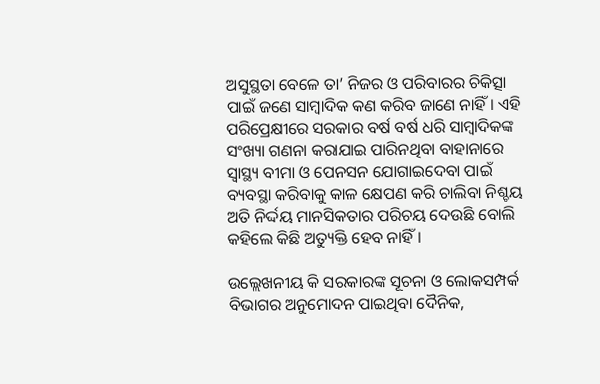ଅସୁସ୍ଥତା ବେଳେ ତା’ ନିଜର ଓ ପରିବାରର ଚିକିତ୍ସା ପାଇଁ ଜଣେ ସାମ୍ବାଦିକ କଣ କରିବ ଜାଣେ ନାହିଁ। ଏହି ପରିପ୍ରେକ୍ଷୀରେ ସରକାର ବର୍ଷ ବର୍ଷ ଧରି ସାମ୍ବାଦିକଙ୍କ ସଂଖ୍ୟା ଗଣନା କରାଯାଇ ପାରିନଥିବା ବାହାନାରେ ସ୍ୱାସ୍ଥ୍ୟ ବୀମା ଓ ପେନସନ ଯୋଗାଇଦେବା ପାଇଁ ବ୍ୟବସ୍ଥା କରିବାକୁ କାଳ କ୍ଷେପଣ କରି ଚାଲିବା ନିଶ୍ଚୟ ଅତି ନିର୍ଦ୍ଦୟ ମାନସିକତାର ପରିଚୟ ଦେଉଛି ବୋଲି କହିଲେ କିଛି ଅତ୍ୟୁକ୍ତି ହେବ ନାହିଁ।

ଉଲ୍ଲେଖନୀୟ କି ସରକାରଙ୍କ ସୂଚନା ଓ ଲୋକସମ୍ପର୍କ ବିଭାଗର ଅନୁମୋଦନ ପାଇଥିବା ଦୈନିକ,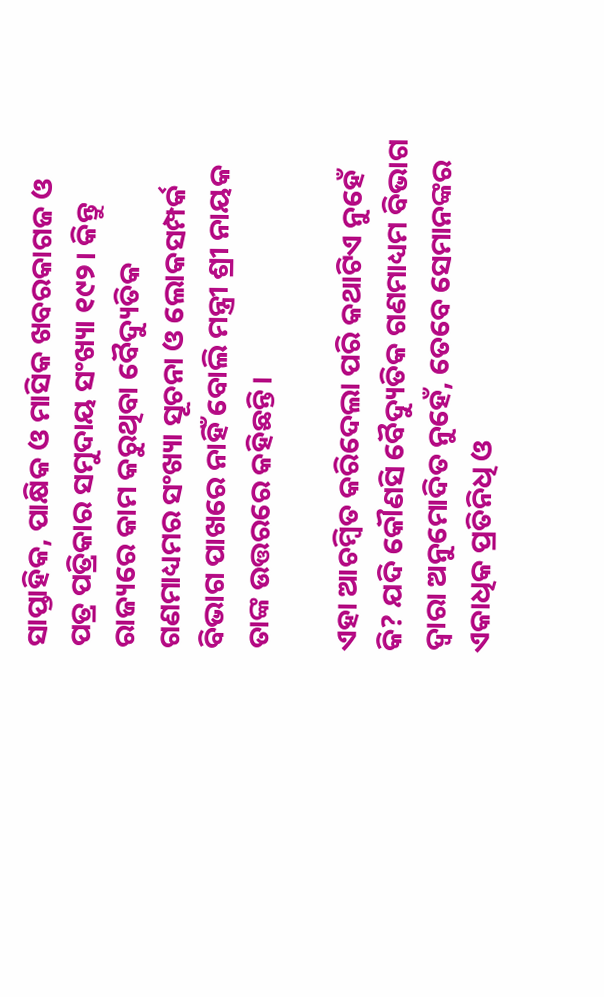ସାପ୍ତାହିକ, ପାକ୍ଷିକ ଓ ମାସିକ ଖବରକାଗଜ ଓ ପତ୍ର ପତ୍ରିକାର ସମୁଦାୟ ସଂଖ୍ୟା ୧୯୨। କିନ୍ତୁ ରାଜ୍ୟରେ କାମ କରୁଥିବା ବୈଦ୍ୟୁତିକ ଗଣମାଧ୍ୟମର ସଂଖ୍ୟା ସୂଚନା ଓ ଲୋକସମ୍ପର୍କ ବିଭାଗ ପାଖରେ ନାହିଁ ବୋଲି ମନ୍ତ୍ରୀ ଶ୍ରୀ ନାୟକ ତାଙ୍କ ଉତ୍ତରରେ କହିଛନ୍ତି।

ଏହା ଆଚମ୍ବିତ କରିଦେଲା ପରି କଥାଟିଏ ନୁହେଁ କି? ଯଦି କୌଣସି ବୈଦ୍ୟୁତିକ ଗଣମାଧ୍ୟମ ବିଭାଗ ଦ୍ଵାରା ଅନୁମୋଦିତ ନୁହେଁ, ତେବେ ସେମାନଙ୍କର ଏକାଧିକ ପ୍ରତିନିଧି ଓ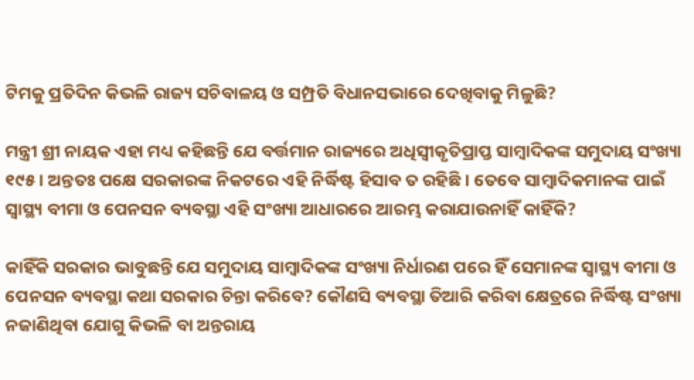ଟିମକୁ ପ୍ରତିଦିନ କିଭଳି ରାଜ୍ୟ ସଚିବାଳୟ ଓ ସମ୍ପ୍ରତି ବିଧାନସଭାରେ ଦେଖିବାକୁ ମିଳୁଛି?

ମନ୍ତ୍ରୀ ଶ୍ରୀ ନାୟକ ଏହା ମଧ୍ୟ କହିଛନ୍ତି ଯେ ବର୍ତ୍ତମାନ ରାଜ୍ୟରେ ଅଧିସ୍ଵୀକୃତିପ୍ରାପ୍ତ ସାମ୍ବାଦିକଙ୍କ ସମୁଦାୟ ସଂଖ୍ୟା ୧୯୫। ଅନ୍ତତଃ ପକ୍ଷେ ସରକାରଙ୍କ ନିକଟରେ ଏହି ନିର୍ଦ୍ଧିଷ୍ଟ ହିସାବ ତ ରହିଛି। ତେବେ ସାମ୍ବାଦିକମାନଙ୍କ ପାଇଁ ସ୍ୱାସ୍ଥ୍ୟ ବୀମା ଓ ପେନସନ ବ୍ୟବସ୍ଥା ଏହି ସଂଖ୍ୟା ଆଧାରରେ ଆରମ୍ଭ କରାଯାଉନାହିଁ କାହିଁକି?

କାହିଁକି ସରକାର ଭାବୁଛନ୍ତି ଯେ ସମୁଦାୟ ସାମ୍ବାଦିକଙ୍କ ସଂଖ୍ୟା ନିର୍ଧାରଣ ପରେ ହିଁ ସେମାନଙ୍କ ସ୍ୱାସ୍ଥ୍ୟ ବୀମା ଓ ପେନସନ ବ୍ୟବସ୍ଥା କଥା ସରକାର ଚିନ୍ତା କରିବେ? କୌଣସି ବ୍ୟବସ୍ଥା ତିଆରି କରିବା କ୍ଷେତ୍ରରେ ନିର୍ଦ୍ଧିଷ୍ଟ ସଂଖ୍ୟା ନଜାଣିଥିବା ଯୋଗୁ କିଭଳି ବା ଅନ୍ତରାୟ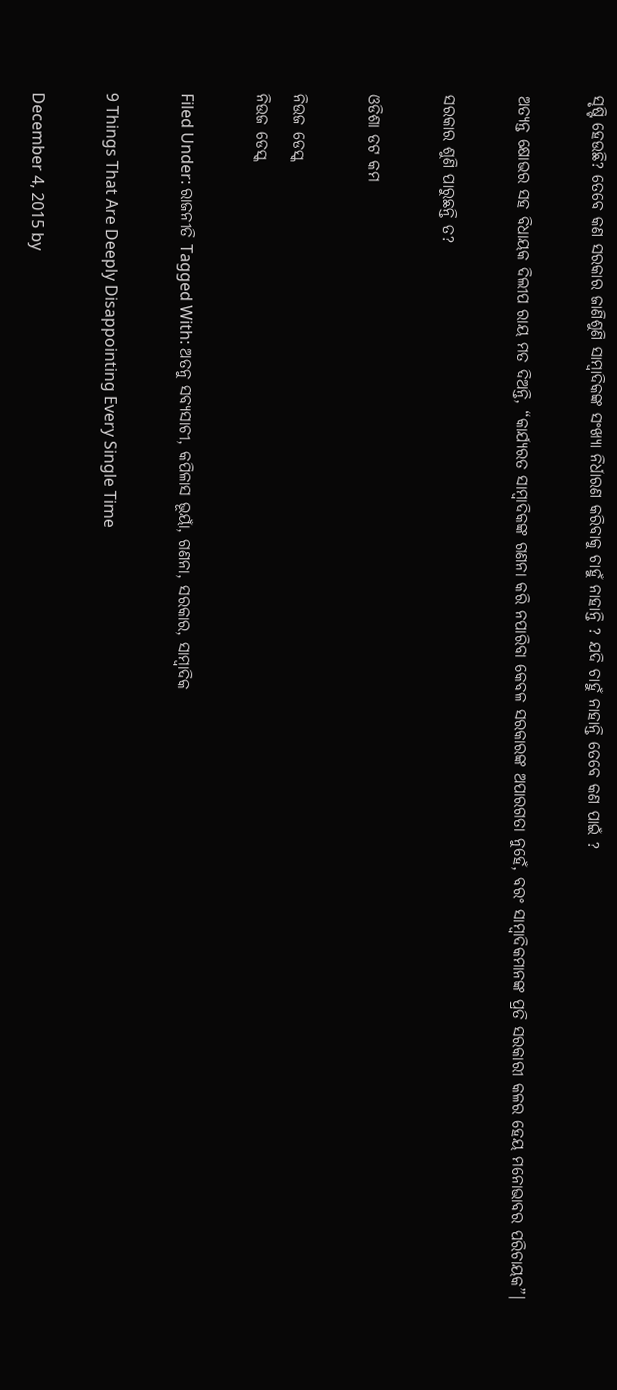ସୃଷ୍ଟି ହେଉଛି? ତେବେ କଣ ସରକାର ଜାଣିଶୁଣି ସାମ୍ବାଦିକଙ୍କ ସଂଖ୍ୟା ନିର୍ଧାରଣ କରିବାକୁ ଚାହୁଁ ନାହାନ୍ତି ? ଯଦି ଚାହୁଁ ନାହାନ୍ତି ତେବେ କଣ ପାଇଁ ?

ଅତ୍ୟନ୍ତ କ୍ଷୋଭର ସହ ବିଧାୟକ ଦିଲୀପ ରାୟ ମତ ଦିଅନ୍ତି, “କାର୍ଯ୍ୟରତ ସାମ୍ବାଦିକଙ୍କ ଗଣନା କରି ନପାରିବା କେବଳ ସରକାରଙ୍କ ଅପାରଗତା ନୁହେଁ, ବରଂ ସାମ୍ବାଦିକମାନଙ୍କ ପ୍ରତି ସରକାରୀ କଳର ହେୟ ମନୋଭାବର ପରିଚାୟକ”।

ସରକାର ଶୁଣି ପାରୁଛନ୍ତି ତ?

ଓଡିଶା ଡଟ କମ

ନିଉଜ ଡେସ୍କ
ନିଉଜ ଡେସ୍କ

Filed Under: ରାଜନୀତି Tagged With: ଅତନୁ ସବ୍ୟସାଚୀ, କପିଳାସ ଭୂୟାଁ, ଗଣନା, ସରକାର, ସାମ୍ବାଦିକ

9 Things That Are Deeply Disappointing Every Single Time

December 4, 2015 by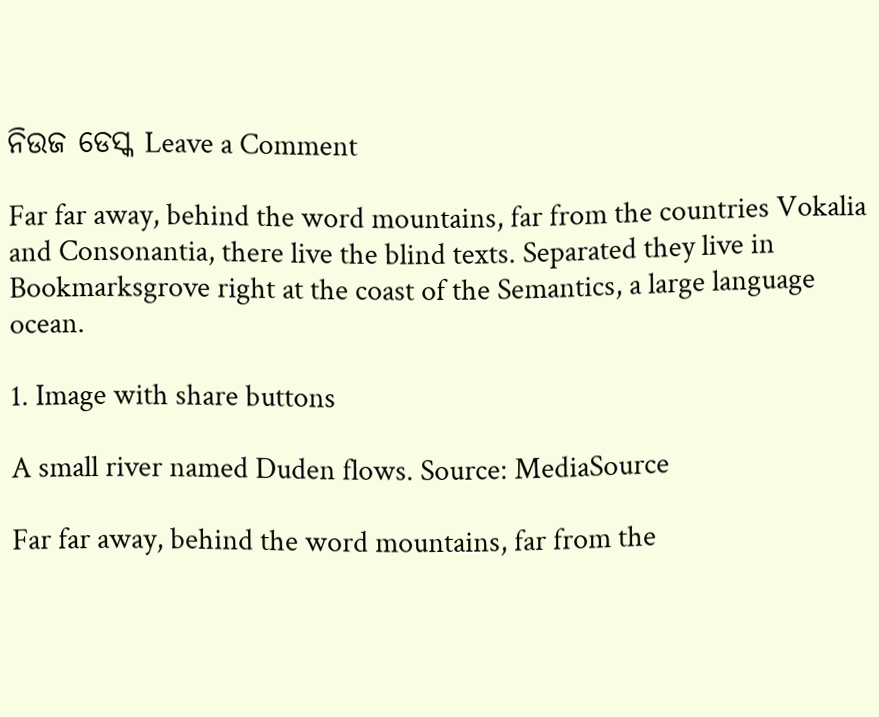ନିଉଜ ଡେସ୍କ Leave a Comment

Far far away, behind the word mountains, far from the countries Vokalia and Consonantia, there live the blind texts. Separated they live in Bookmarksgrove right at the coast of the Semantics, a large language ocean.

1. Image with share buttons

A small river named Duden flows. Source: MediaSource

Far far away, behind the word mountains, far from the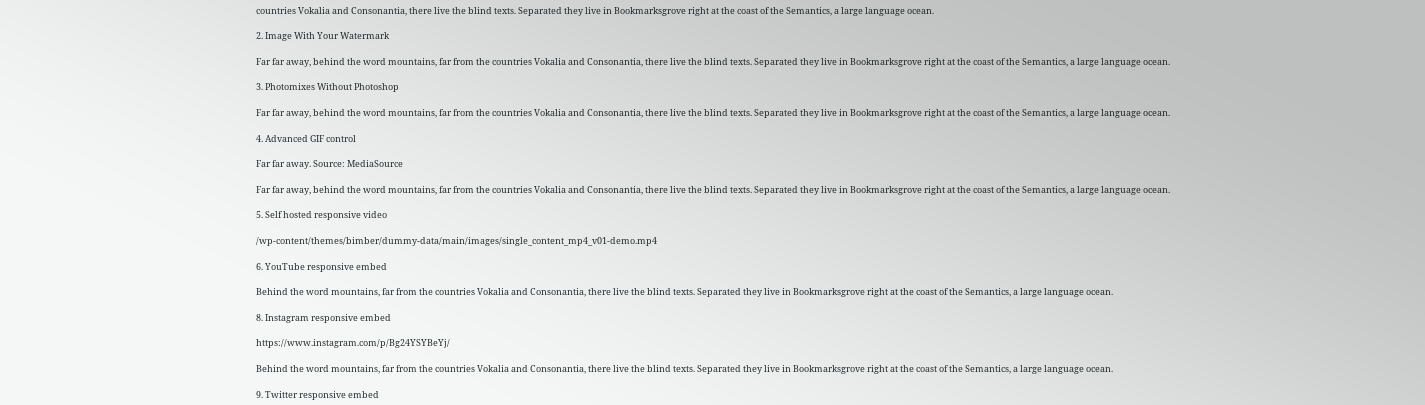countries Vokalia and Consonantia, there live the blind texts. Separated they live in Bookmarksgrove right at the coast of the Semantics, a large language ocean.

2. Image With Your Watermark

Far far away, behind the word mountains, far from the countries Vokalia and Consonantia, there live the blind texts. Separated they live in Bookmarksgrove right at the coast of the Semantics, a large language ocean.

3. Photomixes Without Photoshop

Far far away, behind the word mountains, far from the countries Vokalia and Consonantia, there live the blind texts. Separated they live in Bookmarksgrove right at the coast of the Semantics, a large language ocean.

4. Advanced GIF control

Far far away. Source: MediaSource

Far far away, behind the word mountains, far from the countries Vokalia and Consonantia, there live the blind texts. Separated they live in Bookmarksgrove right at the coast of the Semantics, a large language ocean.

5. Self hosted responsive video

/wp-content/themes/bimber/dummy-data/main/images/single_content_mp4_v01-demo.mp4

6. YouTube responsive embed

Behind the word mountains, far from the countries Vokalia and Consonantia, there live the blind texts. Separated they live in Bookmarksgrove right at the coast of the Semantics, a large language ocean.

8. Instagram responsive embed

https://www.instagram.com/p/Bg24YSYBeYj/

Behind the word mountains, far from the countries Vokalia and Consonantia, there live the blind texts. Separated they live in Bookmarksgrove right at the coast of the Semantics, a large language ocean.

9. Twitter responsive embed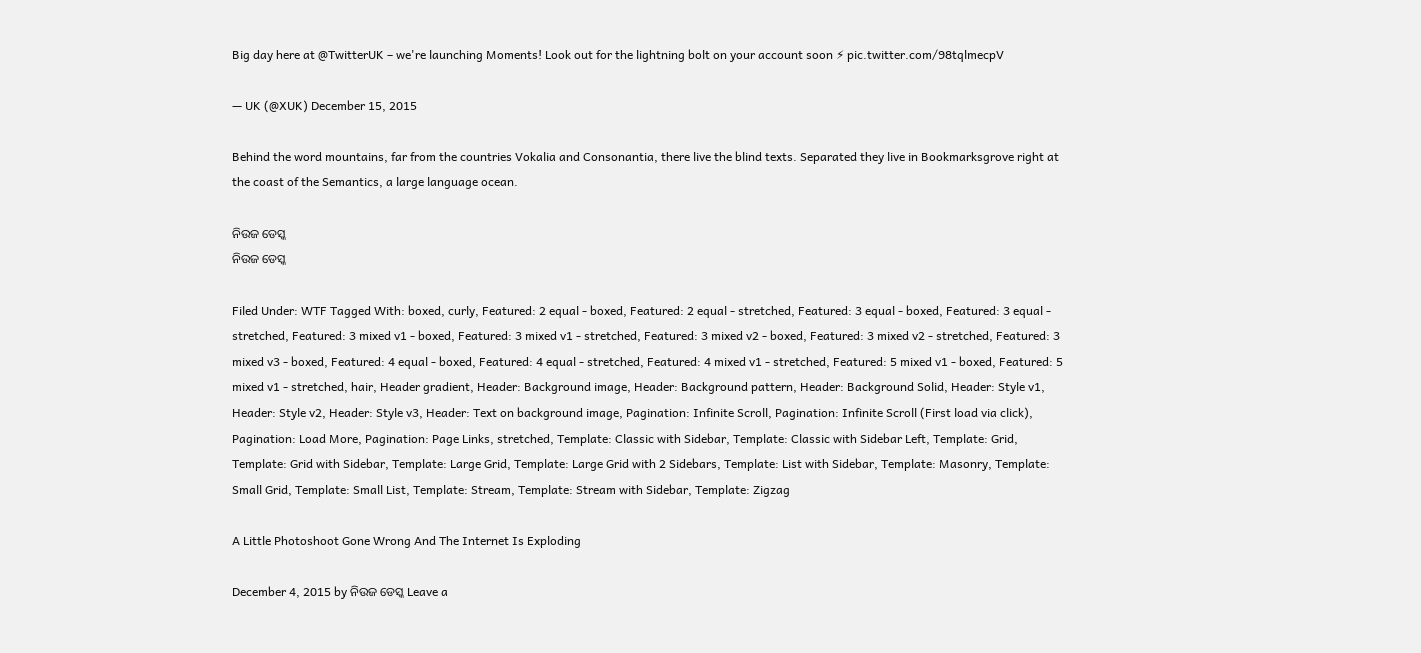Big day here at @TwitterUK – we're launching Moments! Look out for the lightning bolt on your account soon ⚡ pic.twitter.com/98tqlmecpV

— UK (@XUK) December 15, 2015

Behind the word mountains, far from the countries Vokalia and Consonantia, there live the blind texts. Separated they live in Bookmarksgrove right at the coast of the Semantics, a large language ocean.

ନିଉଜ ଡେସ୍କ
ନିଉଜ ଡେସ୍କ

Filed Under: WTF Tagged With: boxed, curly, Featured: 2 equal - boxed, Featured: 2 equal - stretched, Featured: 3 equal - boxed, Featured: 3 equal - stretched, Featured: 3 mixed v1 - boxed, Featured: 3 mixed v1 - stretched, Featured: 3 mixed v2 - boxed, Featured: 3 mixed v2 - stretched, Featured: 3 mixed v3 - boxed, Featured: 4 equal - boxed, Featured: 4 equal - stretched, Featured: 4 mixed v1 - stretched, Featured: 5 mixed v1 - boxed, Featured: 5 mixed v1 - stretched, hair, Header gradient, Header: Background image, Header: Background pattern, Header: Background Solid, Header: Style v1, Header: Style v2, Header: Style v3, Header: Text on background image, Pagination: Infinite Scroll, Pagination: Infinite Scroll (First load via click), Pagination: Load More, Pagination: Page Links, stretched, Template: Classic with Sidebar, Template: Classic with Sidebar Left, Template: Grid, Template: Grid with Sidebar, Template: Large Grid, Template: Large Grid with 2 Sidebars, Template: List with Sidebar, Template: Masonry, Template: Small Grid, Template: Small List, Template: Stream, Template: Stream with Sidebar, Template: Zigzag

A Little Photoshoot Gone Wrong And The Internet Is Exploding

December 4, 2015 by ନିଉଜ ଡେସ୍କ Leave a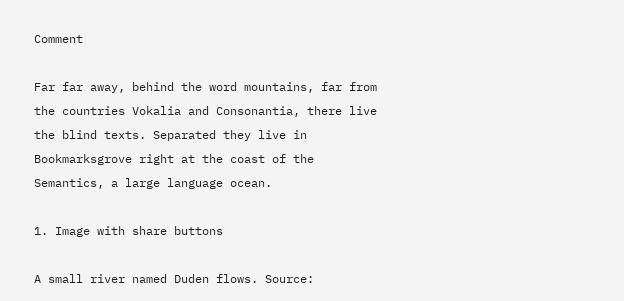Comment

Far far away, behind the word mountains, far from the countries Vokalia and Consonantia, there live the blind texts. Separated they live in Bookmarksgrove right at the coast of the Semantics, a large language ocean.

1. Image with share buttons

A small river named Duden flows. Source: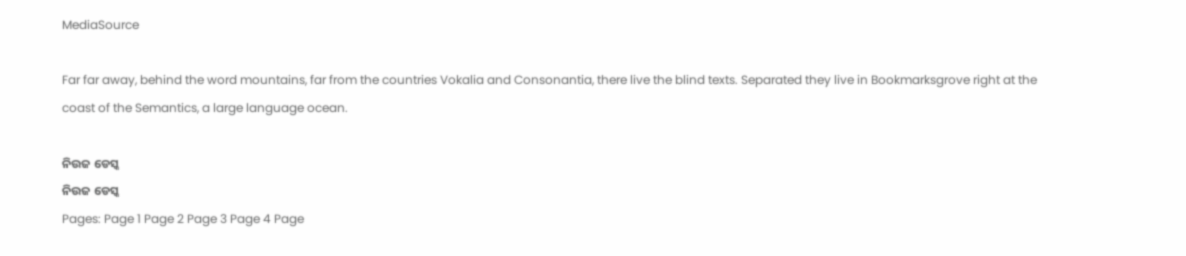MediaSource

Far far away, behind the word mountains, far from the countries Vokalia and Consonantia, there live the blind texts. Separated they live in Bookmarksgrove right at the coast of the Semantics, a large language ocean.

ନିଉଜ ଡେସ୍କ
ନିଉଜ ଡେସ୍କ
Pages: Page 1 Page 2 Page 3 Page 4 Page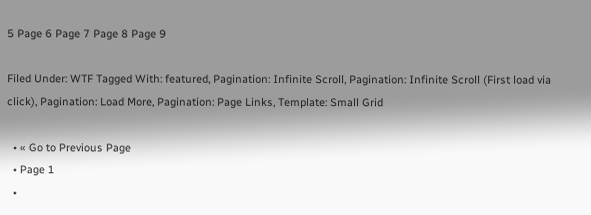5 Page 6 Page 7 Page 8 Page 9

Filed Under: WTF Tagged With: featured, Pagination: Infinite Scroll, Pagination: Infinite Scroll (First load via click), Pagination: Load More, Pagination: Page Links, Template: Small Grid

  • « Go to Previous Page
  • Page 1
  •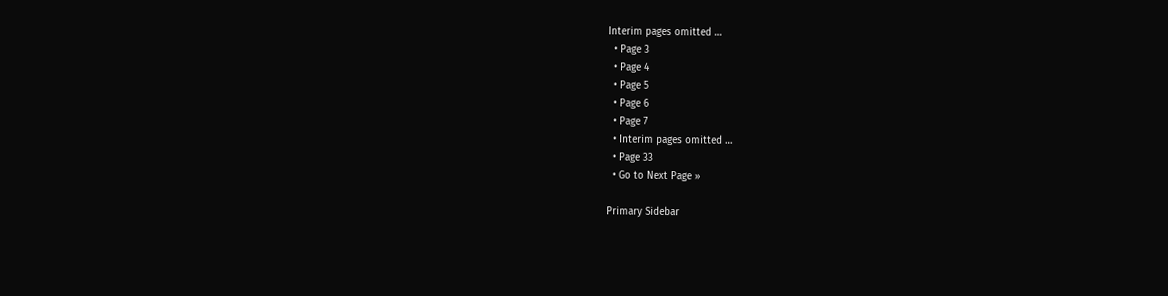Interim pages omitted …
  • Page 3
  • Page 4
  • Page 5
  • Page 6
  • Page 7
  • Interim pages omitted …
  • Page 33
  • Go to Next Page »

Primary Sidebar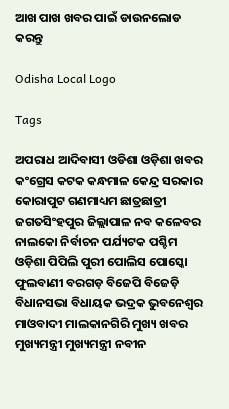ଆଖ ପାଖ ଖବର ପାଇଁ ଡାଉନଲୋଡ କରନ୍ତୁ

Odisha Local Logo

Tags

ଅପରାଧ ଆଦିବାସୀ ଓଡିଶା ଓଡ଼ିଶା ଖବର କଂଗ୍ରେସ କଟକ କନ୍ଧମାଳ କେନ୍ଦ୍ର ସରକାର କୋରାପୁଟ ଗଣମାଧ୍ୟମ ଛାତ୍ରଛାତ୍ରୀ ଜଗତସିଂହପୁର ଜିଲ୍ଲାପାଳ ନବ କଳେବର ନାଲକୋ ନିର୍ବାଚନ ପର୍ଯ୍ୟଟକ ପଶ୍ଚିମ ଓଡ଼ିଶା ପିପିଲି ପୁରୀ ପୋଲିସ ପୋସ୍କୋ ଫୁଲବାଣୀ ବରଗଡ଼ ବିଜେପି ବିଜେଡ଼ି ବିଧାନସଭା ବିଧାୟକ ଭଦ୍ରକ ଭୁବନେଶ୍ୱର ମାଓବାଦୀ ମାଲକାନଗିରି ମୁଖ୍ୟ ଖବର ମୁଖ୍ୟମନ୍ତ୍ରୀ ମୁଖ୍ୟମନ୍ତ୍ରୀ ନବୀନ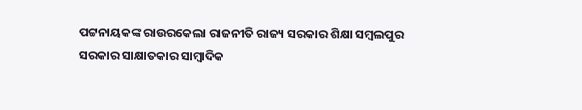ପଟ୍ଟନାୟକଙ୍କ ରାଉରକେଲା ରାଜନୀତି ରାଜ୍ୟ ସରକାର ଶିକ୍ଷା ସମ୍ବଲପୁର ସରକାର ସାକ୍ଷାତକାର ସାମ୍ବାଦିକ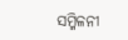ସମ୍ମିଳନୀ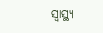ସ୍ୱାସ୍ଥ୍ୟ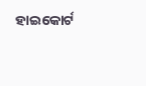ହାଇକୋର୍ଟ